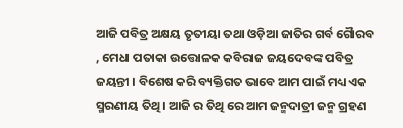ଆଜି ପବିତ୍ର ଅକ୍ଷୟ ତୃତୀୟା ତଥା ଓଡ଼ିଆ ଜାତିର ଗର୍ବ ଗୈାରବ , ମେଧା ପତାକା ଉତ୍ତୋଳକ କବିରାଜ ଜୟଦେବଙ୍କ ପବିତ୍ର ଜୟନ୍ତୀ । ବିଶେଷ କରି ବ୍ୟକ୍ତିଗତ ଭାବେ ଆମ ପାଇଁ ମଧ୍ୟ ଏକ ସ୍ମରଣୀୟ ତିଥି । ଆଜି ର ତିଥି ରେ ଆମ ଜନ୍ମଦାତ୍ରୀ ଜନ୍ମ ଗ୍ରହଣ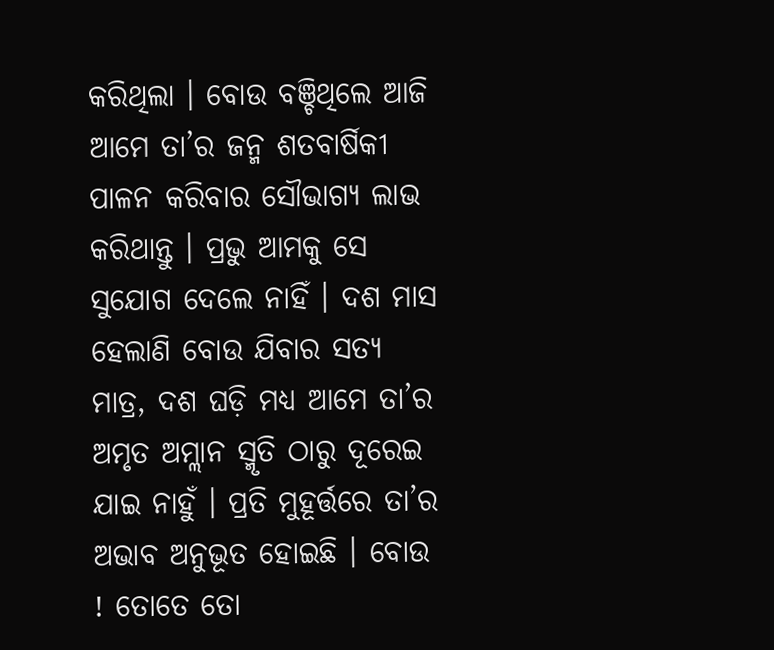କରିଥିଲା । ବୋଉ ବଞ୍ଚିଥିଲେ ଆଜି ଆମେ ତା’ର ଜନ୍ମ ଶତବାର୍ଷିକୀ ପାଳନ କରିବାର ସୌଭାଗ୍ୟ ଲାଭ କରିଥାନ୍ତୁ । ପ୍ରଭୁ ଆମକୁ ସେ ସୁଯୋଗ ଦେଲେ ନାହିଁ । ଦଶ ମାସ ହେଲାଣି ବୋଉ ଯିବାର ସତ୍ୟ ମାତ୍ର, ଦଶ ଘଡ଼ି ମଧ୍ୟ ଆମେ ତା’ର ଅମୃତ ଅମ୍ଲାନ ସ୍ମୃତି ଠାରୁ ଦୂରେଇ ଯାଇ ନାହୁଁ । ପ୍ରତି ମୁହୂର୍ତ୍ତରେ ତା’ର ଅଭାବ ଅନୁଭୂତ ହୋଇଛି । ବୋଉ ! ତୋତେ ତୋ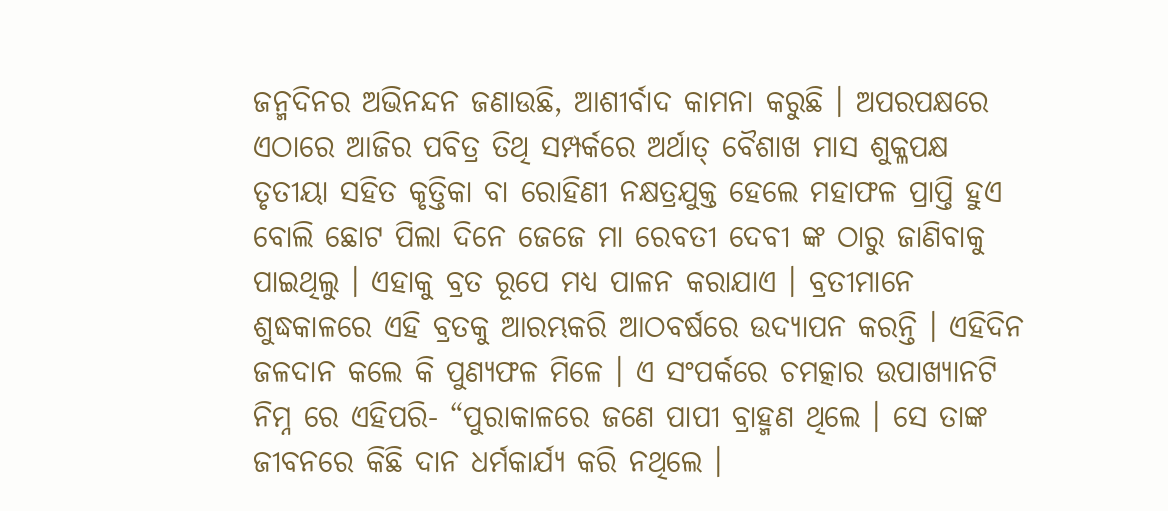ଜନ୍ମଦିନର ଅଭିନନ୍ଦନ ଜଣାଉଛି, ଆଶୀର୍ବାଦ କାମନା କରୁଛି । ଅପରପକ୍ଷରେ ଏଠାରେ ଆଜିର ପବିତ୍ର ତିଥି ସମ୍ପର୍କରେ ଅର୍ଥାତ୍ ବୈଶାଖ ମାସ ଶୁକ୍ଳପକ୍ଷ ତୃତୀୟା ସହିତ କୃତ୍ତିକା ବା ରୋହିଣୀ ନକ୍ଷତ୍ରଯୁକ୍ତ ହେଲେ ମହାଫଳ ପ୍ରାପ୍ତି ହୁଏ ବୋଲି ଛୋଟ ପିଲା ଦିନେ ଜେଜେ ମା ରେବତୀ ଦେବୀ ଙ୍କ ଠାରୁ ଜାଣିବାକୁ ପାଇଥିଲୁ । ଏହାକୁ ବ୍ରତ ରୂପେ ମଧ୍ୟ ପାଳନ କରାଯାଏ । ବ୍ରତୀମାନେ ଶୁଦ୍ଧକାଳରେ ଏହି ବ୍ରତକୁ ଆରମ୍ଭକରି ଆଠବର୍ଷରେ ଉଦ୍ଯାପନ କରନ୍ତି । ଏହିଦିନ ଜଳଦାନ କଲେ କି ପୁଣ୍ୟଫଳ ମିଳେ । ଏ ସଂପର୍କରେ ଚମତ୍କାର ଉପାଖ୍ୟାନଟି ନିମ୍ନ ରେ ଏହିପରି- “ପୁରାକାଳରେ ଜଣେ ପାପୀ ବ୍ରାହ୍ମଣ ଥିଲେ । ସେ ତାଙ୍କ ଜୀବନରେ କିଛି ଦାନ ଧର୍ମକାର୍ଯ୍ୟ କରି ନଥିଲେ ।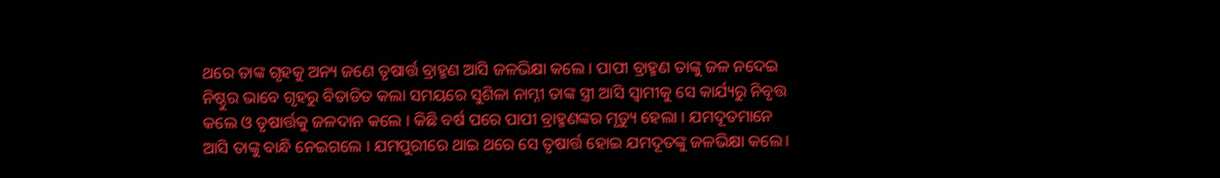ଥରେ ତାଙ୍କ ଗୃହକୁ ଅନ୍ୟ ଜଣେ ତୃଷାର୍ତ୍ତ ବ୍ରାହ୍ମଣ ଆସି ଜଳଭିକ୍ଷା କଲେ । ପାପୀ ବ୍ରାହ୍ମଣ ତାଙ୍କୁ ଜଳ ନଦେଇ ନିଷ୍ଠୁର ଭାବେ ଗୃହରୁ ବିତାଡିତ କଲା ସମୟରେ ସୁଶିଳା ନାମ୍ନୀ ତାଙ୍କ ସ୍ତ୍ରୀ ଆସି ସ୍ୱାମୀକୁ ସେ କାର୍ଯ୍ୟରୁ ନିବୃତ୍ତ କଲେ ଓ ତୃଷାର୍ତ୍ତକୁ ଜଳଦାନ କଲେ । କିଛି ବର୍ଷ ପରେ ପାପୀ ବ୍ରାହ୍ମଣଙ୍କର ମୃତ୍ୟୁ ହେଲା । ଯମଦୂତମାନେ ଆସି ତାଙ୍କୁ ବାନ୍ଧି ନେଇଗଲେ । ଯମପୁରୀରେ ଥାଇ ଥରେ ସେ ତୃଷାର୍ତ୍ତ ହୋଇ ଯମଦୂତଙ୍କୁ ଜଳଭିକ୍ଷା କଲେ।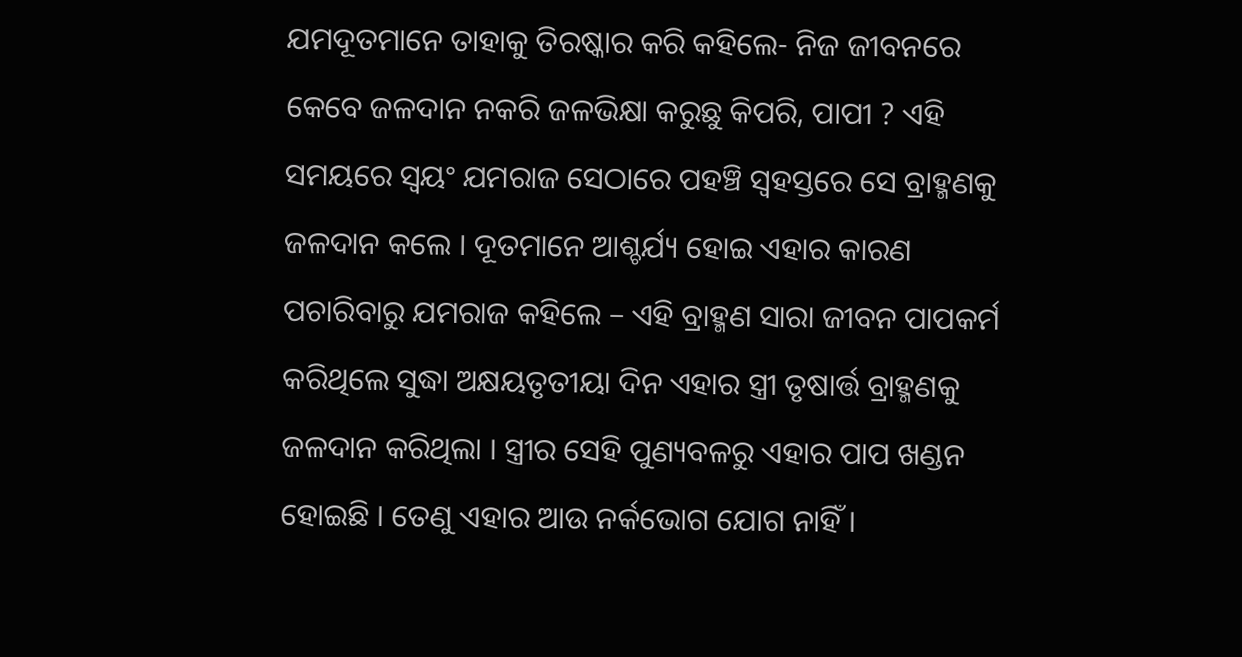ଯମଦୂତମାନେ ତାହାକୁ ତିରଷ୍କାର କରି କହିଲେ- ନିଜ ଜୀବନରେ କେବେ ଜଳଦାନ ନକରି ଜଳଭିକ୍ଷା କରୁଛୁ କିପରି, ପାପୀ ? ଏହି ସମୟରେ ସ୍ୱୟଂ ଯମରାଜ ସେଠାରେ ପହଞ୍ଚି ସ୍ୱହସ୍ତରେ ସେ ବ୍ରାହ୍ମଣକୁ ଜଳଦାନ କଲେ । ଦୂତମାନେ ଆଶ୍ଚର୍ଯ୍ୟ ହୋଇ ଏହାର କାରଣ ପଚାରିବାରୁ ଯମରାଜ କହିଲେ – ଏହି ବ୍ରାହ୍ମଣ ସାରା ଜୀବନ ପାପକର୍ମ କରିଥିଲେ ସୁଦ୍ଧା ଅକ୍ଷୟତୃତୀୟା ଦିନ ଏହାର ସ୍ତ୍ରୀ ତୃଷାର୍ତ୍ତ ବ୍ରାହ୍ମଣକୁ ଜଳଦାନ କରିଥିଲା । ସ୍ତ୍ରୀର ସେହି ପୁଣ୍ୟବଳରୁ ଏହାର ପାପ ଖଣ୍ଡନ ହୋଇଛି । ତେଣୁ ଏହାର ଆଉ ନର୍କଭୋଗ ଯୋଗ ନାହିଁ ।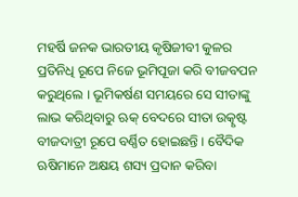ମହର୍ଷି ଜନକ ଭାରତୀୟ କୃଷିଜୀବୀ କୁଳର ପ୍ରତିନିଧି ରୂପେ ନିଜେ ଭୂମିପୂଜା କରି ବୀଜବପନ କରୁଥିଲେ । ଭୂମିକର୍ଷଣ ସମୟରେ ସେ ସୀତାଙ୍କୁ ଲାଭ କରିଥିବାରୁ ଋକ୍ ବେଦରେ ସୀତା ଉତ୍କୃଷ୍ଟ ବୀଜଦାତ୍ରୀ ରୂପେ ବର୍ଣ୍ଣିତ ହୋଇଛନ୍ତି । ବୈଦିକ ଋଷିମାନେ ଅକ୍ଷୟ ଶସ୍ୟ ପ୍ରଦାନ କରିବା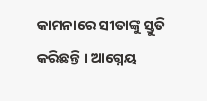କାମନାରେ ସୀତାଙ୍କୁ ସ୍ତୁତି କରିଛନ୍ତି । ଆଗ୍ନେୟ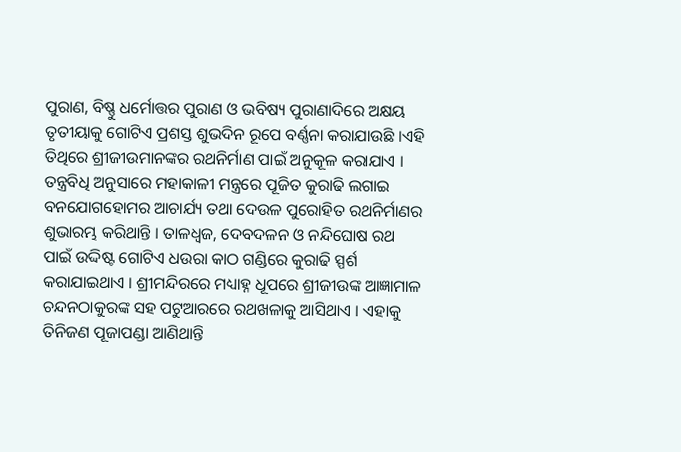ପୁରାଣ, ବିଷ୍ଣୁ ଧର୍ମୋତ୍ତର ପୁରାଣ ଓ ଭବିଷ୍ୟ ପୁରାଣାଦିରେ ଅକ୍ଷୟ ତୃତୀୟାକୁ ଗୋଟିଏ ପ୍ରଶସ୍ତ ଶୁଭଦିନ ରୂପେ ବର୍ଣ୍ଣନା କରାଯାଉଛି ।ଏହି ତିଥିରେ ଶ୍ରୀଜୀଉମାନଙ୍କର ରଥନିର୍ମାଣ ପାଇଁ ଅନୁକୂଳ କରାଯାଏ । ତନ୍ତ୍ରବିଧି ଅନୁସାରେ ମହାକାଳୀ ମନ୍ତ୍ରରେ ପୂଜିତ କୁରାଢି ଲଗାଇ ବନଯୋଗହୋମର ଆଚାର୍ଯ୍ୟ ତଥା ଦେଉଳ ପୁରୋହିତ ରଥନିର୍ମାଣର ଶୁଭାରମ୍ଭ କରିଥାନ୍ତି । ତାଳଧ୍ୱଜ, ଦେବଦଳନ ଓ ନନ୍ଦିଘୋଷ ରଥ ପାଇଁ ଉଦ୍ଦିଷ୍ଟ ଗୋଟିଏ ଧଉରା କାଠ ଗଣ୍ଡିରେ କୁରାଢି ସ୍ପର୍ଶ କରାଯାଇଥାଏ । ଶ୍ରୀମନ୍ଦିରରେ ମଧ୍ୟାହ୍ନ ଧୂପରେ ଶ୍ରୀଜୀଉଙ୍କ ଆଜ୍ଞାମାଳ ଚନ୍ଦନଠାକୁରଙ୍କ ସହ ପଟୁଆରରେ ରଥଖଳାକୁ ଆସିଥାଏ । ଏହାକୁ ତିନିଜଣ ପୂଜାପଣ୍ଡା ଆଣିଥାନ୍ତି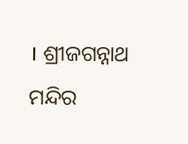। ଶ୍ରୀଜଗନ୍ନାଥ ମନ୍ଦିର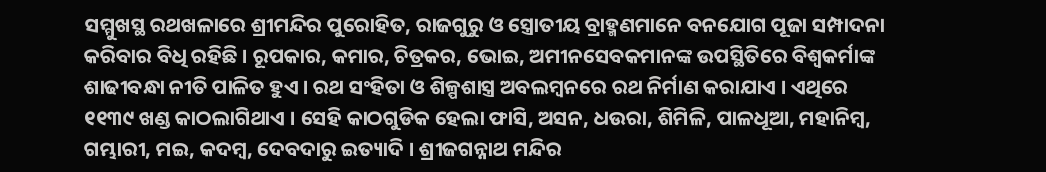ସମ୍ମୁଖସ୍ଥ ରଥଖଳାରେ ଶ୍ରୀମନ୍ଦିର ପୁରୋହିତ, ରାଜଗୁରୁ ଓ ସ୍ତ୍ରୋତୀୟ ବ୍ରାହ୍ମଣମାନେ ବନଯୋଗ ପୂଜା ସମ୍ପାଦନା କରିବାର ବିଧି ରହିଛି । ରୂପକାର, କମାର, ଚିତ୍ରକର, ଭୋଇ, ଅମୀନସେବକମାନଙ୍କ ଉପସ୍ଥିତିରେ ବିଶ୍ୱକର୍ମାଙ୍କ ଶାଢୀବନ୍ଧା ନୀତି ପାଳିତ ହୁଏ । ରଥ ସଂହିତା ଓ ଶିଳ୍ପଶାସ୍ତ୍ର ଅବଲମ୍ବନରେ ରଥ ନିର୍ମାଣ କରାଯାଏ । ଏଥିରେ ୧୧୩୯ ଖଣ୍ଡ କାଠଲାଗିଥାଏ । ସେହି କାଠଗୁଡିକ ହେଲା ଫାସି, ଅସନ, ଧଉରା, ଶିମିଳି, ପାଳଧୂଆ, ମହାନିମ୍ବ, ଗମ୍ଭାରୀ, ମଇ, କଦମ୍ବ, ଦେବଦାରୁ ଇତ୍ୟାଦି । ଶ୍ରୀଜଗନ୍ନାଥ ମନ୍ଦିର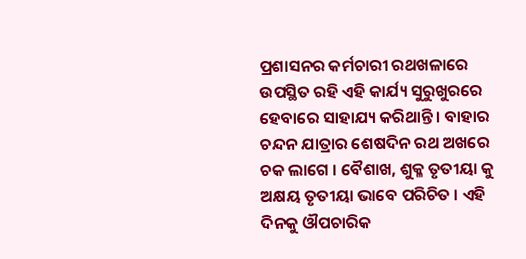ପ୍ରଶାସନର କର୍ମଚାରୀ ରଥଖଳାରେ ଉପସ୍ଥିତ ରହି ଏହି କାର୍ଯ୍ୟ ସୁରୁଖୁରରେ ହେବାରେ ସାହାଯ୍ୟ କରିଥାନ୍ତି । ବାହାର ଚନ୍ଦନ ଯାତ୍ରାର ଶେଷଦିନ ରଥ ଅଖରେ ଚକ ଲାଗେ । ବୈଶାଖ, ଶୁକ୍ଳ ତୃତୀୟା କୁ ଅକ୍ଷୟ ତୃତୀୟା ଭାବେ ପରିଚିତ । ଏହି ଦିନକୁ ଔପଚାରିକ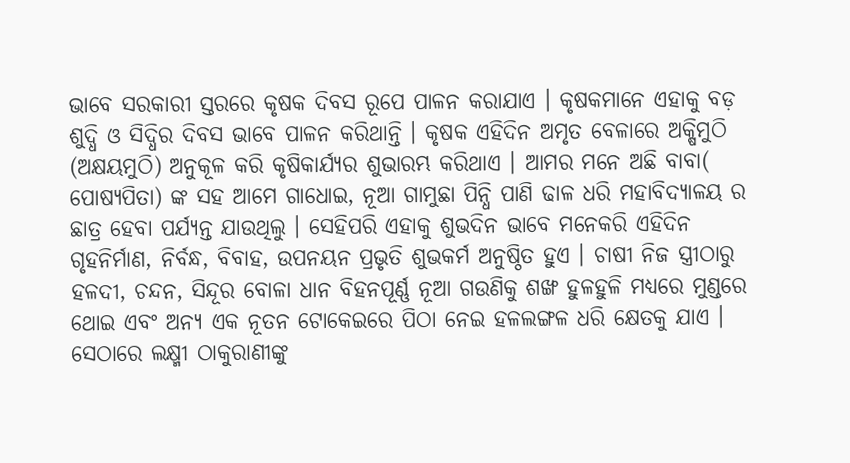ଭାବେ ସରକାରୀ ସ୍ତରରେ କୃଷକ ଦିବସ ରୂପେ ପାଳନ କରାଯାଏ । କୃଷକମାନେ ଏହାକୁ ବଡ଼ ଶୁଦ୍ଧି ଓ ସିଦ୍ଧିର ଦିବସ ଭାବେ ପାଳନ କରିଥାନ୍ତି । କୃଷକ ଏହିଦିନ ଅମୃତ ବେଳାରେ ଅକ୍ଷିମୁଠି (ଅକ୍ଷୟମୁଠି) ଅନୁକୂଳ କରି କୃଷିକାର୍ଯ୍ୟର ଶୁଭାରମ୍ଭ କରିଥାଏ । ଆମର ମନେ ଅଛି ବାବା( ପୋଷ୍ୟପିତା) ଙ୍କ ସହ ଆମେ ଗାଧୋଇ, ନୂଆ ଗାମୁଛା ପିନ୍ଧି ପାଣି ଢାଳ ଧରି ମହାବିଦ୍ୟାଳୟ ର ଛାତ୍ର ହେବା ପର୍ଯ୍ୟନ୍ତ ଯାଉଥିଲୁ । ସେହିପରି ଏହାକୁ ଶୁଭଦିନ ଭାବେ ମନେକରି ଏହିଦିନ ଗୃହନିର୍ମାଣ, ନିର୍ବନ୍ଧ, ବିବାହ, ଉପନୟନ ପ୍ରଭୃତି ଶୁଭକର୍ମ ଅନୁଷ୍ଠିତ ହୁଏ । ଚାଷୀ ନିଜ ସ୍ତ୍ରୀଠାରୁ ହଳଦୀ, ଚନ୍ଦନ, ସିନ୍ଦୂର ବୋଳା ଧାନ ବିହନପୂର୍ଣ୍ଣ ନୂଆ ଗଉଣିକୁ ଶଙ୍ଖ ହୁଳହୁଳି ମଧ୍ୟରେ ମୁଣ୍ଡରେ ଥୋଇ ଏବଂ ଅନ୍ୟ ଏକ ନୂତନ ଟୋକେଇରେ ପିଠା ନେଇ ହଳଲଙ୍ଗଳ ଧରି କ୍ଷେତକୁ ଯାଏ । ସେଠାରେ ଲକ୍ଷ୍ମୀ ଠାକୁରାଣୀଙ୍କୁ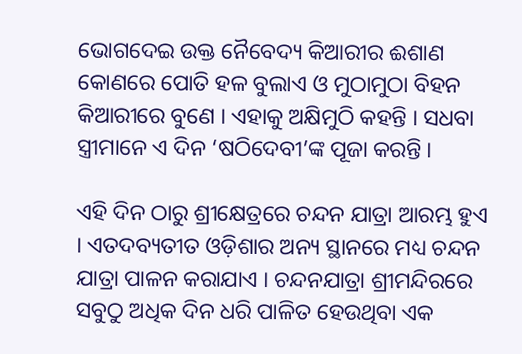ଭୋଗଦେଇ ଉକ୍ତ ନୈବେଦ୍ୟ କିଆରୀର ଈଶାଣ କୋଣରେ ପୋତି ହଳ ବୁଲାଏ ଓ ମୁଠାମୁଠା ବିହନ କିଆରୀରେ ବୁଣେ । ଏହାକୁ ଅକ୍ଷିମୁଠି କହନ୍ତି । ସଧବା ସ୍ତ୍ରୀମାନେ ଏ ଦିନ ‘ଷଠିଦେବୀ’ଙ୍କ ପୂଜା କରନ୍ତି ।

ଏହି ଦିନ ଠାରୁ ଶ୍ରୀକ୍ଷେତ୍ରରେ ଚନ୍ଦନ ଯାତ୍ରା ଆରମ୍ଭ ହୁଏ । ଏତଦବ୍ୟତୀତ ଓଡ଼ିଶାର ଅନ୍ୟ ସ୍ଥାନରେ ମଧ୍ୟ ଚନ୍ଦନ ଯାତ୍ରା ପାଳନ କରାଯାଏ । ଚନ୍ଦନଯାତ୍ରା ଶ୍ରୀମନ୍ଦିରରେ ସବୁଠୁ ଅଧିକ ଦିନ ଧରି ପାଳିତ ହେଉଥିବା ଏକ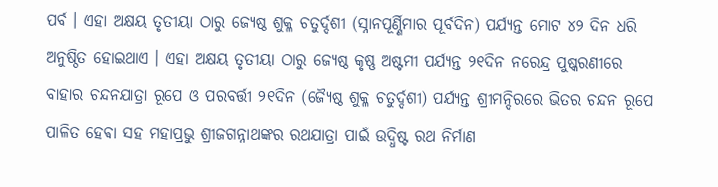ପର୍ବ । ଏହା ଅକ୍ଷୟ ତୃତୀୟା ଠାରୁ ଜ୍ୟେଷ୍ଠ ଶୁକ୍ଳ ଚତୁର୍ଦ୍ଦଶୀ (ସ୍ନାନପୂର୍ଣ୍ଣିମାର ପୂର୍ବଦିନ) ପର୍ଯ୍ୟନ୍ତ ମୋଟ ୪୨ ଦିନ ଧରି ଅନୁଷ୍ଠିତ ହୋଇଥାଏ । ଏହା ଅକ୍ଷୟ ତୃତୀୟା ଠାରୁ ଜ୍ୟେଷ୍ଠ କୃଷ୍ଣ ଅଷ୍ଟମୀ ପର୍ଯ୍ୟନ୍ତ ୨୧ଦିନ ନରେନ୍ଦ୍ର ପୁଷ୍କରଣୀରେ ବାହାର ଚନ୍ଦନଯାତ୍ରା ରୂପେ ଓ ପରବର୍ତ୍ତୀ ୨୧ଦିନ (ଜ୍ୟୈଷ୍ଠ ଶୁକ୍ଳ ଚତୁର୍ଦ୍ଦଶୀ) ପର୍ଯ୍ୟନ୍ତ ଶ୍ରୀମନ୍ଦିରରେ ଭିତର ଚନ୍ଦନ ରୂପେ ପାଳିତ ହେଵା ସହ ମହାପ୍ରଭୁ ଶ୍ରୀଜଗନ୍ନାଥଙ୍କର ରଥଯାତ୍ରା ପାଇଁ ଉଦ୍ଧିଷ୍ଟ ରଥ ନିର୍ମାଣ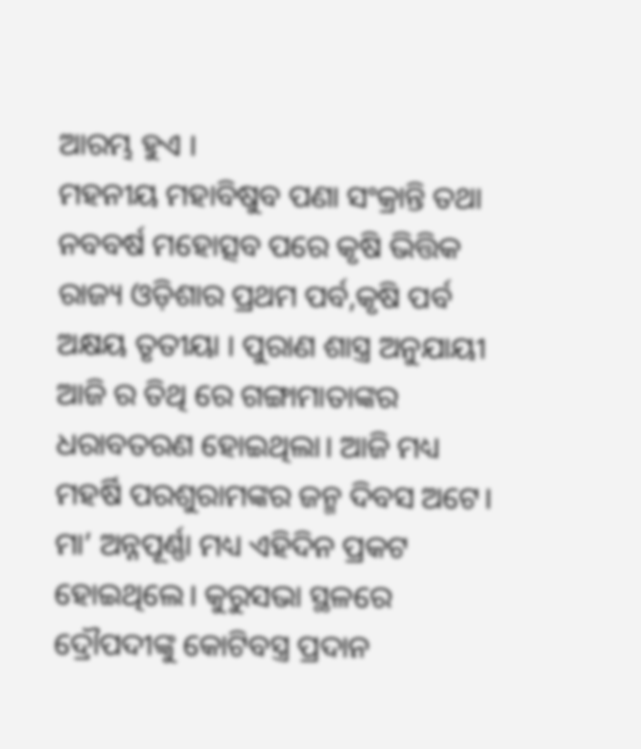ଆରମ୍ଭ ହୁଏ ।
ମହନୀୟ ମହାବିଷୁବ ପଣା ସଂକ୍ରାନ୍ତି ତଥା ନବବର୍ଷ ମହୋତ୍ସବ ପରେ କୃଷି ଭିତ୍ତିକ ରାଜ୍ୟ ଓଡ଼ିଶାର ପ୍ରଥମ ପର୍ବ,କୃଷି ପର୍ବ ଅକ୍ଷୟ ତୃତୀୟା । ପୁରାଣ ଶାସ୍ତ୍ର ଅନୁଯାୟୀ ଆଜି ର ତିଥି ରେ ଗଙ୍ଗାମାତାଙ୍କର ଧରାବତରଣ ହୋଇଥିଲା। ଆଜି ମଧ୍ୟ ମହର୍ଷି ପରଶୁରାମଙ୍କର ଜନ୍ମ ଦିବସ ଅଟେ। ମା’ ଅନ୍ନପୂର୍ଣ୍ଣା ମଧ୍ୟ ଏହିଦିନ ପ୍ରକଟ ହୋଇଥିଲେ। କୁରୁସଭା ସ୍ଥଳରେ ଦ୍ରୌପଦୀଙ୍କୁ କୋଟିବସ୍ତ୍ର ପ୍ରଦାନ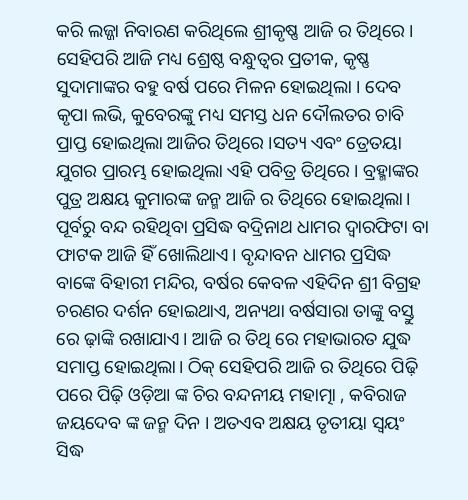କରି ଲଜ୍ଜା ନିବାରଣ କରିଥିଲେ ଶ୍ରୀକୃଷ୍ଣ ଆଜି ର ତିଥିରେ । ସେହିପରି ଆଜି ମଧ୍ୟ ଶ୍ରେଷ୍ଠ ବନ୍ଧୁତ୍ବର ପ୍ରତୀକ, କୃଷ୍ଣ ସୁଦାମାଙ୍କର ବହୁ ବର୍ଷ ପରେ ମିଳନ ହୋଇଥିଲା । ଦେବ କୃପା ଲଭି, କୁବେରଙ୍କୁ ମଧ୍ୟ ସମସ୍ତ ଧନ ଦୌଲତର ଚାବି ପ୍ରାପ୍ତ ହୋଇଥିଲା ଆଜିର ତିଥିରେ ।ସତ୍ୟ ଏବଂ ତ୍ରେତୟା ଯୁଗର ପ୍ରାରମ୍ଭ ହୋଇଥିଲା ଏହି ପବିତ୍ର ତିଥିରେ । ବ୍ରହ୍ମାଙ୍କର ପୁତ୍ର ଅକ୍ଷୟ କୁମାରଙ୍କ ଜନ୍ମ ଆଜି ର ତିଥିରେ ହୋଇଥିଲା। ପୂର୍ବରୁ ବନ୍ଦ ରହିଥିବା ପ୍ରସିଦ୍ଧ ବଦ୍ରିନାଥ ଧାମର ଦ୍ବାରଫିଟା ବା ଫାଟକ ଆଜି ହିଁ ଖୋଲିଥାଏ। ବୃନ୍ଦାବନ ଧାମର ପ୍ରସିଦ୍ଧ ବାଙ୍କେ ବିହାରୀ ମନ୍ଦିର, ବର୍ଷର କେବଳ ଏହିଦିନ ଶ୍ରୀ ବିଗ୍ରହ ଚରଣର ଦର୍ଶନ ହୋଇଥାଏ, ଅନ୍ୟଥା ବର୍ଷସାରା ତାଙ୍କୁ ବସ୍ତୁ ରେ ଢ଼ାଙ୍କି ରଖାଯାଏ। ଆଜି ର ତିଥି ରେ ମହାଭାରତ ଯୁଦ୍ଧ ସମାପ୍ତ ହୋଇଥିଲା। ଠିକ୍ ସେହିପରି ଆଜି ର ତିଥିରେ ପିଢ଼ି ପରେ ପିଢ଼ି ଓଡ଼ିଆ ଙ୍କ ଚିର ବନ୍ଦନୀୟ ମହାତ୍ମା , କବିରାଜ ଜୟଦେବ ଙ୍କ ଜନ୍ମ ଦିନ । ଅତଏବ ଅକ୍ଷୟ ତୃତୀୟା ସ୍ବୟଂ ସିଦ୍ଧ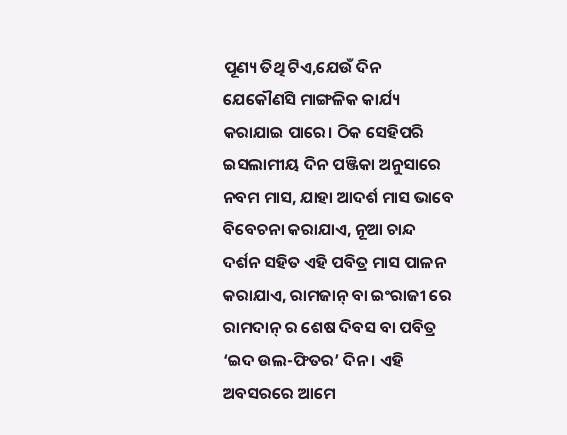ପୂଣ୍ୟ ତିଥି ଟିଏ,ଯେଉଁ ଦିନ ଯେକୌଣସି ମାଙ୍ଗଳିକ କାର୍ଯ୍ୟ କରାଯାଇ ପାରେ। ଠିକ ସେହିପରି ଇସଲାମୀୟ ଦିନ ପଞ୍ଜିକା ଅନୁସାରେ ନବମ ମାସ, ଯାହା ଆଦର୍ଶ ମାସ ଭାବେ ବିବେଚନା କରାଯାଏ, ନୂଆ ଚାନ୍ଦ ଦର୍ଶନ ସହିତ ଏହି ପବିତ୍ର ମାସ ପାଳନ କରାଯାଏ, ରାମଜାନ୍ ବା ଇଂରାଜୀ ରେ ରାମଦାନ୍ ର ଶେଷ ଦିବସ ବା ପବିତ୍ର ‘ଇଦ ଉଲ-ଫିତର’ ଦିନ । ଏହି ଅବସରରେ ଆମେ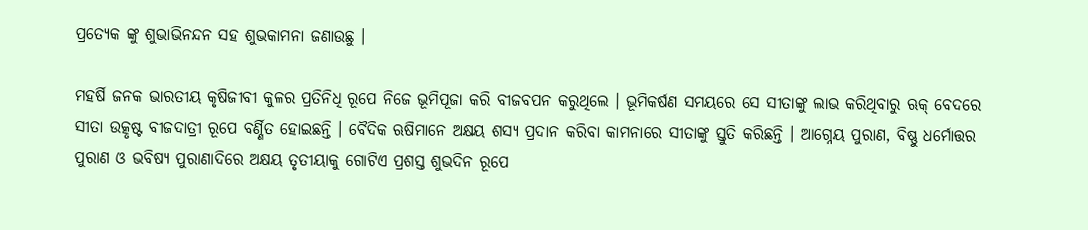ପ୍ରତ୍ୟେକ ଙ୍କୁ ଶୁଭାଭିନନ୍ଦନ ସହ ଶୁଭକାମନା ଜଣାଉଛୁ ।

ମହର୍ଷି ଜନକ ଭାରତୀୟ କୃଷିଜୀବୀ କୁଳର ପ୍ରତିନିଧି ରୂପେ ନିଜେ ଭୂମିପୂଜା କରି ବୀଜବପନ କରୁଥିଲେ । ଭୂମିକର୍ଷଣ ସମୟରେ ସେ ସୀତାଙ୍କୁ ଲାଭ କରିଥିବାରୁ ଋକ୍ ବେଦରେ ସୀତା ଉତ୍କୃଷ୍ଟ ବୀଜଦାତ୍ରୀ ରୂପେ ବର୍ଣ୍ଣିତ ହୋଇଛନ୍ତି । ବୈଦିକ ଋଷିମାନେ ଅକ୍ଷୟ ଶସ୍ୟ ପ୍ରଦାନ କରିବା କାମନାରେ ସୀତାଙ୍କୁ ସ୍ତୁତି କରିଛନ୍ତି । ଆଗ୍ନେୟ ପୁରାଣ, ବିଷ୍ଣୁ ଧର୍ମୋତ୍ତର ପୁରାଣ ଓ ଭବିଷ୍ୟ ପୁରାଣାଦିରେ ଅକ୍ଷୟ ତୃତୀୟାକୁ ଗୋଟିଏ ପ୍ରଶସ୍ତ ଶୁଭଦିନ ରୂପେ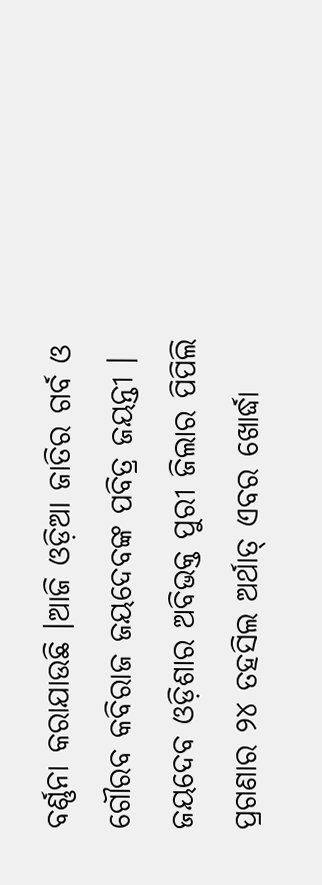ବର୍ଣ୍ଣନା କରାଯାଉଛି ।ଆଜି ଓଡ଼ିଆ ଜାତିର ଗର୍ବ ଓ ଗୌରବ କବିରାଜ ଜୟଦେବଙ୍କ ପବିତ୍ର ଜୟନ୍ତୀ । ଜୟଦେବ ଓଡ଼ିଶାର ଅବିଭକ୍ତ ପୁରୀ ଜିଲାର ପିପିଲି ପ୍ରଗଣାର ୨୪ ତହସିଲ ଅର୍ଥାତ୍ ଏବର ଖୋର୍ଦ୍ଧା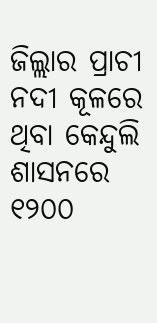ଜିଲ୍ଲାର ପ୍ରାଚୀ ନଦୀ କୂଳରେ ଥିବା କେନ୍ଦୁଲି ଶାସନରେ ୧୨୦୦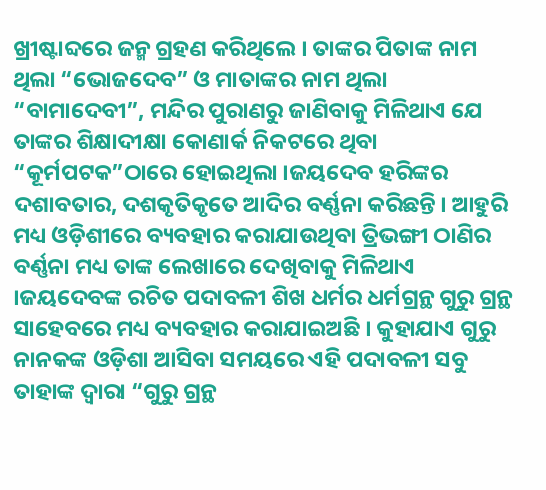ଖ୍ରୀଷ୍ଟାବ୍ଦରେ ଜନ୍ମ ଗ୍ରହଣ କରିଥିଲେ । ତାଙ୍କର ପିତାଙ୍କ ନାମ ଥିଲା “ଭୋଜଦେବ” ଓ ମାତାଙ୍କର ନାମ ଥିଲା “ବାମାଦେବୀ”, ମନ୍ଦିର ପୁରାଣରୁ ଜାଣିବାକୁ ମିଳିଥାଏ ଯେ ତାଙ୍କର ଶିକ୍ଷାଦୀକ୍ଷା କୋଣାର୍କ ନିକଟରେ ଥିବା “କୂର୍ମପଟକ”ଠାରେ ହୋଇଥିଲା ।ଜୟଦେବ ହରିଙ୍କର ଦଶାବତାର, ଦଶକୃତିକୃତେ ଆଦିର ବର୍ଣ୍ଣନା କରିଛନ୍ତି । ଆହୁରି ମଧ୍ୟ ଓଡ଼ିଶୀରେ ବ୍ୟବହାର କରାଯାଉଥିବା ତ୍ରିଭଙ୍ଗୀ ଠାଣିର ବର୍ଣ୍ଣନା ମଧ୍ୟ ତାଙ୍କ ଲେଖାରେ ଦେଖିବାକୁ ମିଳିଥାଏ ।ଜୟଦେବଙ୍କ ରଚିତ ପଦାବଳୀ ଶିଖ ଧର୍ମର ଧର୍ମଗ୍ରନ୍ଥ ଗୁରୁ ଗ୍ରନ୍ଥ ସାହେବରେ ମଧ୍ୟ ବ୍ୟବହାର କରାଯାଇଅଛି । କୁହାଯାଏ ଗୁରୁ ନାନକଙ୍କ ଓଡ଼ିଶା ଆସିବା ସମୟରେ ଏହି ପଦାବଳୀ ସବୁ ତାହାଙ୍କ ଦ୍ବାରା “ଗୁରୁ ଗ୍ରନ୍ଥ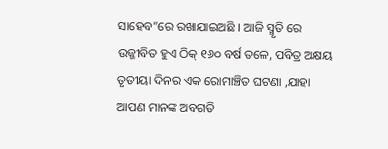ସାହେବ”ରେ ରଖାଯାଇଅଛି । ଆଜି ସ୍ମୃତି ରେ ଉଜ୍ଜୀବିତ ହୁଏ ଠିକ୍ ୧୬୦ ବର୍ଷ ତଳେ, ପବିତ୍ର ଅକ୍ଷୟ ତୃତୀୟା ଦିନର ଏକ ରୋମାଞ୍ଚିତ ଘଟଣା ,ଯାହା ଆପଣ ମାନଙ୍କ ଅବଗତି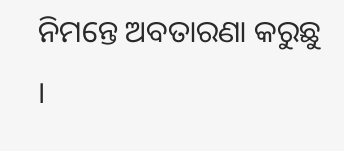ନିମନ୍ତେ ଅବତାରଣା କରୁଛୁ ।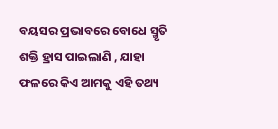ବୟସର ପ୍ରଭାବରେ ବୋଧେ ସ୍ମୃତି ଶକ୍ତି ହ୍ରାସ ପାଇଲାଣି , ଯାହା ଫଳରେ କିଏ ଆମକୁ ଏହି ତଥ୍ୟ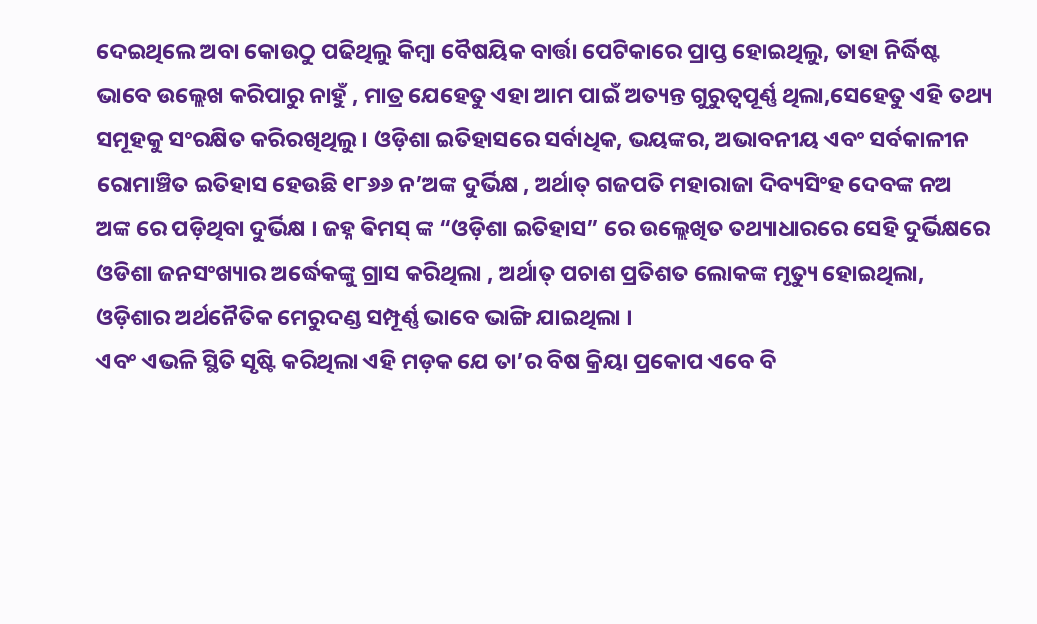ଦେଇଥିଲେ ଅବା କୋଉଠୁ ପଢିଥିଲୁ କିମ୍ବା ବୈଷୟିକ ବାର୍ତ୍ତା ପେଟିକାରେ ପ୍ରାପ୍ତ ହୋଇଥିଲୁ, ତାହା ନିର୍ଦ୍ଧିଷ୍ଟ ଭାବେ ଉଲ୍ଲେଖ କରିପାରୁ ନାହୁଁ , ମାତ୍ର ଯେହେତୁ ଏହା ଆମ ପାଇଁ ଅତ୍ୟନ୍ତ ଗୁରୁତ୍ୱପୂର୍ଣ୍ଣ ଥିଲା,ସେହେତୁ ଏହି ତଥ୍ୟ ସମୂହକୁ ସଂରକ୍ଷିତ କରିରଖିଥିଲୁ । ଓଡ଼ିଶା ଇତିହାସରେ ସର୍ବାଧିକ, ଭୟଙ୍କର, ଅଭାବନୀୟ ଏବଂ ସର୍ବକାଳୀନ ରୋମାଞ୍ଚିତ ଇତିହାସ ହେଉଛି ୧୮୬୬ ନ’ଅଙ୍କ ଦୁର୍ଭିକ୍ଷ , ଅର୍ଥାତ୍ ଗଜପତି ମହାରାଜା ଦିବ୍ୟସିଂହ ଦେବଙ୍କ ନଅ ଅଙ୍କ ରେ ପଡ଼ିଥିବା ଦୁର୍ଭିକ୍ଷ । ଜହ୍ନ ଵିମସ୍ ଙ୍କ “ଓଡ଼ିଶା ଇତିହାସ” ରେ ଉଲ୍ଲେଖିତ ତଥ୍ୟାଧାରରେ ସେହି ଦୁର୍ଭିକ୍ଷରେ ଓଡିଶା ଜନସଂଖ୍ୟାର ଅର୍ଦ୍ଧେକଙ୍କୁ ଗ୍ରାସ କରିଥିଲା , ଅର୍ଥାତ୍ ପଚାଶ ପ୍ରତିଶତ ଲୋକଙ୍କ ମୃତ୍ୟୁ ହୋଇଥିଲା, ଓଡ଼ିଶାର ଅର୍ଥନୈତିକ ମେରୁଦଣ୍ଡ ସମ୍ପୂର୍ଣ୍ଣ ଭାବେ ଭାଙ୍ଗି ଯାଇଥିଲା ।
ଏବଂ ଏଭଳି ସ୍ଥିତି ସୃଷ୍ଟି କରିଥିଲା ଏହି ମଡ଼କ ଯେ ତା’ର ବିଷ କ୍ରିୟା ପ୍ରକୋପ ଏବେ ବି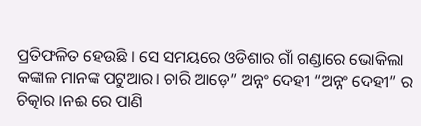ପ୍ରତିଫଳିତ ହେଉଛି । ସେ ସମୟରେ ଓଡିଶାର ଗାଁ ଗଣ୍ଡାରେ ଭୋକିଲା କଙ୍କାଳ ମାନଙ୍କ ପଟୁଆର। ଚାରି ଆଡ଼େ” ଅନ୍ନଂ ଦେହୀ “ଅନ୍ନଂ ଦେହୀ” ର ଚିତ୍କାର ।ନଈ ରେ ପାଣି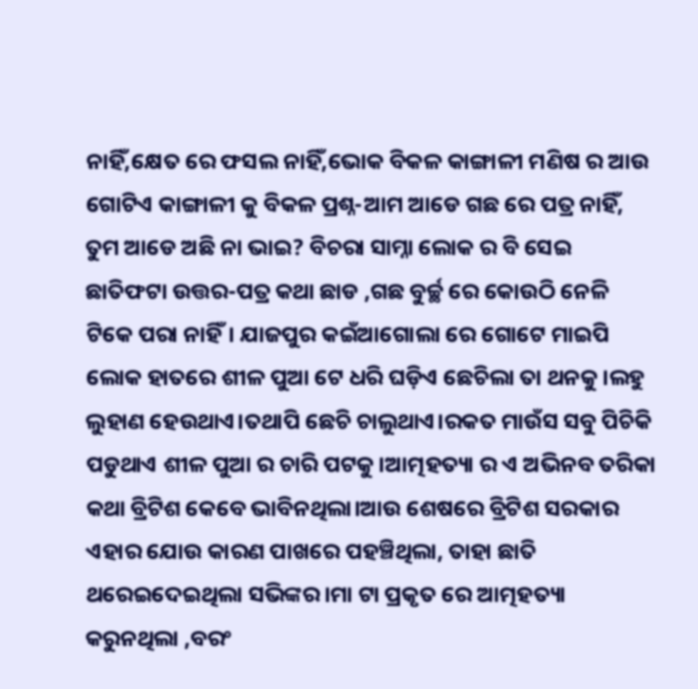ନାହିଁ,କ୍ଷେତ ରେ ଫସଲ ନାହିଁ,ଭୋକ ବିକଳ କାଙ୍ଗାଳୀ ମଣିଷ ର ଆଉ ଗୋଟିଏ କାଙ୍ଗାଳୀ କୁ ବିକଳ ପ୍ରଶ୍ନ-ଆମ ଆଡେ ଗଛ ରେ ପତ୍ର ନାହିଁ, ତୁମ ଆଡେ ଅଛି ନା ଭାଇ? ବିଚରା ସାମ୍ନା ଲୋକ ର ବି ସେଇ ଛାତିଫଟା ଉତ୍ତର-ପତ୍ର କଥା ଛାଡ ,ଗଛ ବୁର୍ଚ୍ଛ ରେ କୋଉଠି ନେଳି ଟିକେ ପରା ନାହିଁ। ଯାଜପୁର କଇଁଆଗୋଲା ରେ ଗୋଟେ ମାଇପି ଲୋକ ହାତରେ ଶୀଳ ପୁଆ ଟେ ଧରି ଘଡ଼ିଏ ଛେଚିଲା ତା ଥନକୁ।ଲହୁ ଲୁହାଣ ହେଉଥାଏ।ତଥାପି ଛେଚି ଚାଲୁଥାଏ।ରକତ ମାଉଁସ ସବୁ ପିଚିକି ପଡୁଥାଏ ଶୀଳ ପୁଆ ର ଚାରି ପଟକୁ।ଆତ୍ମହତ୍ୟା ର ଏ ଅଭିନବ ତରିକା କଥା ବ୍ରିଟିଶ କେବେ ଭାବିନଥିଲା।ଆଉ ଶେଷରେ ବ୍ରିଟିଶ ସରକାର ଏହାର ଯୋଉ କାରଣ ପାଖରେ ପହଞ୍ଚିଥିଲା, ତାହା ଛାତି ଥରେଇଦେଇଥିଲା ସଭିଙ୍କର।ମା ଟା ପ୍ରକୃତ ରେ ଆତ୍ମହତ୍ୟା କରୁନଥିଲା ,ବରଂ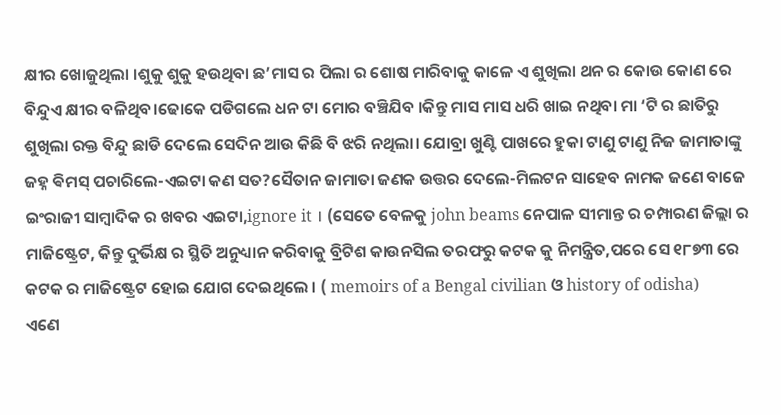କ୍ଷୀର ଖୋଜୁଥିଲା ।ଶୁକୁ ଶୁକୁ ହଉଥିବା ଛ’ମାସ ର ପିଲା ର ଶୋଷ ମାରିବାକୁ କାଳେ ଏ ଶୁଖିଲା ଥନ ର କୋଉ କୋଣ ରେ ବିନ୍ଦୁଏ କ୍ଷୀର ବଳିଥିବ।ଢୋକେ ପଡିଗଲେ ଧନ ଟା ମୋର ବଞ୍ଚିଯିବ ।କିନ୍ତୁ ମାସ ମାସ ଧରି ଖାଇ ନଥିବା ମା ‘ଟି ର ଛାତିରୁ ଶୁଖିଲା ରକ୍ତ ବିନ୍ଦୁ ଛାଡି ଦେଲେ ସେଦିନ ଆଉ କିଛି ବି ଝରି ନଥିଲା। ଯୋବ୍ରା ଖୁଣ୍ଟି ପାଖରେ ହୁକା ଟାଣୁ ଟାଣୁ ନିଜ ଜାମାତାଙ୍କୁ ଜହ୍ନ ଵିମସ୍ ପଚାରିଲେ-ଏଇଟା କଣ ସତ?ସୈତାନ ଜାମାତା ଜଣକ ଉତ୍ତର ଦେଲେ-ମିଲଟନ ସାହେବ ନାମକ ଜଣେ ବାଜେ ଇଂରାଜୀ ସାମ୍ବାଦିକ ର ଖବର ଏଇଟା,ignore it । (ସେତେ ବେଳକୁ john beams ନେପାଳ ସୀମାନ୍ତ ର ଚମ୍ପାରଣ ଜିଲ୍ଲା ର ମାଜିଷ୍ଟ୍ରେଟ, କିନ୍ତୁ ଦୁର୍ଭିକ୍ଷ ର ସ୍ଥିତି ଅନୁଧ୍ୟାନ କରିବାକୁ ବ୍ରିଟିଶ କାଉନସିଲ ତରଫରୁ କଟକ କୁ ନିମନ୍ତ୍ରିତ,ପରେ ସେ ୧୮୭୩ ରେ କଟକ ର ମାଜିଷ୍ଟ୍ରେଟ ହୋଇ ଯୋଗ ଦେଇଥିଲେ । ( memoirs of a Bengal civilian ଓ history of odisha)
ଏଣେ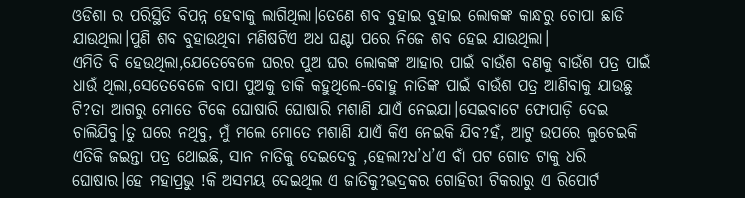ଓଡିଶା ର ପରିସ୍ଥିତି ବିପନ୍ନ ହେବାକୁ ଲାଗିଥିଲା।ତେଣେ ଶବ ବୁହାଇ ବୁହାଇ ଲୋକଙ୍କ କାନ୍ଧରୁ ଚୋପା ଛାଡି ଯାଉଥିଲା।ପୁଣି ଶବ ବୁହାଉଥିବା ମଣିଷଟିଏ ଅଧ ଘଣ୍ଟା ପରେ ନିଜେ ଶବ ହେଇ ଯାଉଥିଲା।
ଏମିତି ବି ହେଉଥିଲା,ଯେତେବେଳେ ଘରର ପୁଅ ଘର ଲୋକଙ୍କ ଆହାର ପାଇଁ ବାଉଁଶ ବଣକୁ ବାଉଁଶ ପତ୍ର ପାଇଁ ଧାଉଁ ଥିଲା,ସେତେବେଳେ ବାପା ପୁଅକୁ ଡାକି କହୁଥିଲେ-ବୋହୁ ନାତିଙ୍କ ପାଇଁ ବାଉଁଶ ପତ୍ର ଆଣିବାକୁ ଯାଉଛୁ ଟି?ତା ଆଗରୁ ମୋତେ ଟିକେ ଘୋଷାରି ଘୋଷାରି ମଶାଣି ଯାଏଁ ନେଇଯା।ସେଇବାଟେ ଫୋପାଡ଼ି ଦେଇ ଚାଲିଯିବୁ।ତୁ ଘରେ ନଥିବୁ, ମୁଁ ମଲେ ମୋତେ ମଶାଣି ଯାଏଁ କିଏ ନେଇକି ଯିବ?ହଁ, ଆଟୁ ଉପରେ ଲୁଚେଇକି ଏତିକି ଜଇନ୍ତା ପତ୍ର ଥୋଇଛି, ସାନ ନାତିକୁ ଦେଇଦେବୁ ,ହେଲା?ଧ’ଧ’ଏ ବାଁ ପଟ ଗୋଡ ଟାକୁ ଧରି ଘୋଷାର।ହେ ମହାପ୍ରଭୁ !କି ଅସମୟ ଦେଇଥିଲ ଏ ଜାତିକୁ?ଭଦ୍ରକର ଗୋହିରୀ ଟିକରାରୁ ଏ ରିପୋର୍ଟ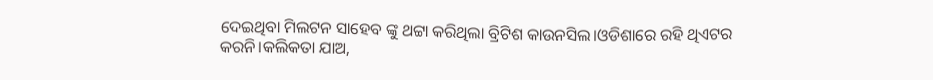ଦେଇଥିବା ମିଲଟନ ସାହେବ ଙ୍କୁ ଥଟ୍ଟା କରିଥିଲା ବ୍ରିଟିଶ କାଉନସିଲ।ଓଡିଶାରେ ରହି ଥିଏଟର କରନି।କଲିକତା ଯାଅ,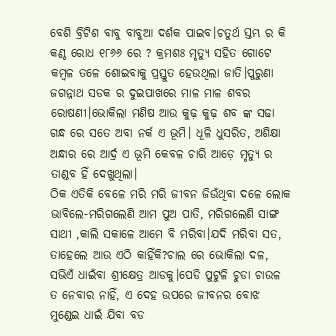ବେଶି ବ୍ରିଟିଶ ବାବୁ ବାବୁଆ ଦର୍ଶକ ପାଇବ।ଚତୁର୍ଥ ସ୍ତମ୍ଭ ର କି କଣ୍ଠ ରୋଧ ୧୮୬୬ ରେ ? କ୍ରମଶଃ ମୃତ୍ୟୁ ସହିତ ଗୋଟେ କମ୍ବଳ ତଳେ ଶୋଇବାକୁ ପ୍ରସ୍ତୁତ ହେଉଥିଲା ଜାତି।ପୁରୁଣା ଜଗନ୍ନାଥ ସଡକ ର ଦୁଇପାଖରେ ମାଳ ମାଳ ଶବର ରୋଷଣୀ।ଭୋକିଲା ମଣିଷ ଆଉ କୁଢ଼ କୁଢ଼ ଶବ ଙ୍କ ସଢା ଗନ୍ଧ ରେ ସତେ ଅବା ନର୍କ ଏ ଭୂମି। ଧୂଳି ଧୁସରିତ, ଅଶିକ୍ଷା ଅନ୍ଧାର ରେ ଆର୍ଦ୍ର ଏ ଭୂମି କେବଳ ଚାରି ଆଡ଼େ ମୃତ୍ୟୁ ର ତାଣ୍ଡବ ହିଁ ଦେଖୁଥିଲା।
ଠିକ ଏତିକି ବେଳେ ମରି ମରି ଜୀବନ ଜିଉଁଥିବା ଦଳେ ଲୋକ ଭାବିଲେ-ମରିଗଲେଣି ଆମ ପୁଅ ପାତି, ମରିଗଲେଣି ସାଙ୍ଗ ସାଥୀ ,କାଲି ସକାଳେ ଆମେ ବି ମରିବା।ଯଦି ମରିବା ସତ, ତାହେଲେ ଆଉ ଏଠି କାହିଁକି?ଚାଲ ରେ ଭୋକିଲା ଦଳ, ସଭିଏଁ ଧାଇଁବା ଶ୍ରୀକ୍ଷେତ୍ର ଆଡକୁ।ପେଡି ପୁଟୁଳି ଚୁଡା ଚାଉଳ ତ ନେବାର ନାହିଁ, ଏ ଦେହ ଉପରେ ଜୀବନର ବୋଝ ମୁଣ୍ଡେଇ ଧାଇଁ ଯିବା ବଡ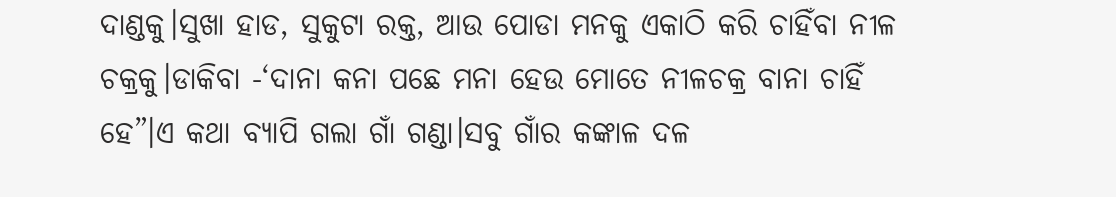ଦାଣ୍ଡକୁ।ସୁଖା ହାଡ, ସୁକୁଟା ରକ୍ତ, ଆଉ ପୋଡା ମନକୁ ଏକାଠି କରି ଚାହିଁବା ନୀଳ ଚକ୍ରକୁ।ଡାକିବା -‘ଦାନା କନା ପଛେ ମନା ହେଉ ମୋତେ ନୀଳଚକ୍ର ବାନା ଚାହିଁ ହେ”।ଏ କଥା ବ୍ୟାପି ଗଲା ଗାଁ ଗଣ୍ଡା।ସବୁ ଗାଁର କଙ୍କାଳ ଦଳ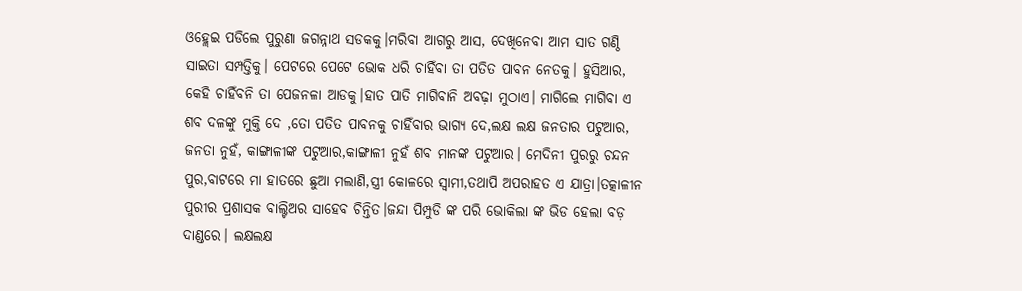ଓହ୍ଲେଇ ପଡିଲେ ପୁରୁଣା ଜଗନ୍ନାଥ ସଡକକୁ।ମରିବା ଆଗରୁ ଆସ, ଦେଖିନେବା ଆମ ସାତ ଗଣ୍ଠି ସାଇତା ସମ୍ପତ୍ତିକୁ। ପେଟରେ ପେଟେ ଭୋକ ଧରି ଚାହିଁବା ତା ପତିତ ପାବନ ନେତକୁ। ହୁସିଆର, କେହି ଚାହିଁବନି ତା ପେଜନଳା ଆଡକୁ।ହାତ ପାତି ମାଗିବାନି ଅବଢ଼ା ମୁଠାଏ। ମାଗିଲେ ମାଗିବା ଏ ଶବ ଦଳଙ୍କୁ ମୁକ୍ତି ଦେ ,ତୋ ପତିତ ପାବନକୁ ଚାହିଁବାର ଭାଗ୍ୟ ଦେ,ଲକ୍ଷ ଲକ୍ଷ ଜନତାର ପଟୁଆର, ଜନତା ନୁହଁ, କାଙ୍ଗାଳୀଙ୍କ ପଟୁଆର,କାଙ୍ଗାଳୀ ନୁହଁ ଶବ ମାନଙ୍କ ପଟୁଆର। ମେଦିନୀ ପୁରରୁ ଚନ୍ଦନ ପୁର,ବାଟରେ ମା ହାତରେ ଛୁଆ ମଲାଣି,ସ୍ତ୍ରୀ କୋଳରେ ସ୍ୱାମୀ,ତଥାପି ଅପରାହତ ଏ ଯାତ୍ରା।ତତ୍କାଳୀନ ପୁରୀର ପ୍ରଶାସକ ବାଲ୍ଟିଅର ସାହେବ ଚିନ୍ତିତ।ଜନ୍ଦା ପିମ୍ପୁଡି ଙ୍କ ପରି ଭୋକିଲା ଙ୍କ ଭିଡ ହେଲା ବଡ଼ ଦାଣ୍ଡରେ। ଲକ୍ଷଲକ୍ଷ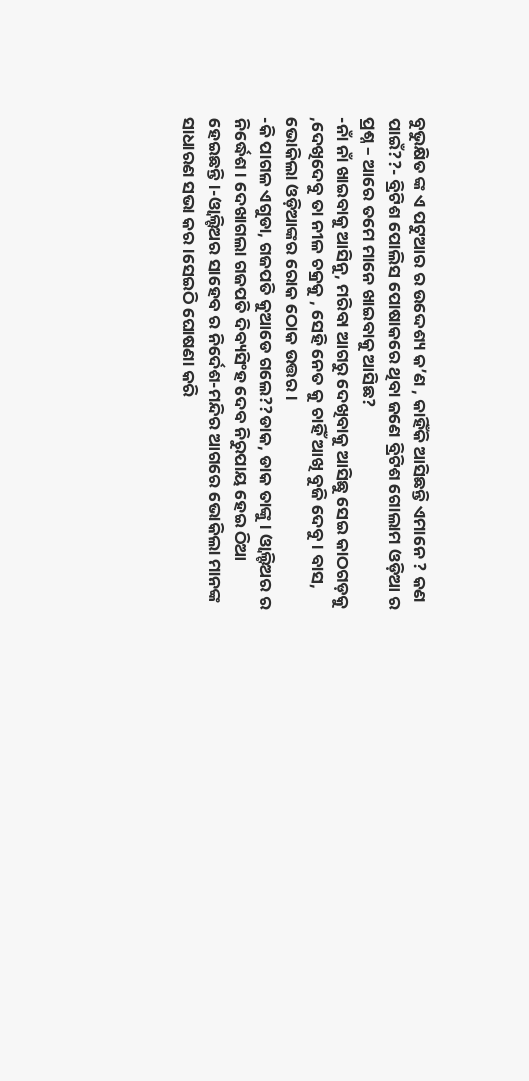ବୁଭୁକ୍ଷିତ ଙ୍କ ଏ ପଟୁଆର ର ଉଦ୍ଦେଶ୍ୟ କ’ଣ , କାହିଁକି ଆସିଛନ୍ତି ଏମାନେ ? କଣ ପାଇଁ??- ବ୍ରିଟିଶ ପୋଲିସ ପୋଷାକରେ ଥିବା ଜଣେ ବ୍ରିଟିଶ ଗୋଲାମ ଓଡ଼ିଆ ର ପ୍ରଶ୍ନ – ଆରେ ତମେ ମାନେ ଖାଇବାକୁ ଆସିଛ?
-ନାଁ ନାଁ ଖାଇବାକୁ ଆସିନୁ, ମରିବା ଆଗରୁ ଦେଖିବାକୁ ଆସିଛୁ ସେଇ କାଠଗଡ଼କୁ ,ଦେଖିଦେବୁ ତା ନୀଳ ଚକ୍ରକୁ , ସେହି ନେତ କୁ ଚାହିଁ ଆଖି ବୁଜି ଦେବୁ। ବାସ, ଭୋକିଲା ଓଡ଼ିଆଙ୍କର ରୋକ ଠୋକ ଉତ୍ତର।
-କି ପାଗଳ ଏଗୁଡା, ଗଜପତି କୁଆଡେ ଗଲେ??ଡାକ, ଡାକ ତାଙ୍କୁ। ଓ୍ବାଲ୍ଟିଅର ର ନିର୍ଦ୍ଧେଶ। ଦେଖାଗଲା ଗଜପତି ଦିବ୍ୟସିଂହ ଦେବ ନିରୁପାୟ ହେଇ ଠିଆ ହେଇଛନ୍ତି।-ଓ୍ବାଲ୍ଟିଅର ସାହେବ ର ନିର୍ଦେଶ-ମନ୍ଦିର ଆଗରେ ଭୋକିଲା ମାନଙ୍କ ସାଧାରଣ ସଭା କର।ସେଇଠି ଘୋଷଣା କରି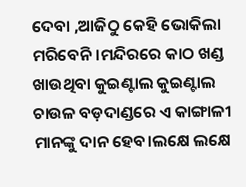ଦେବା ,ଆଜିଠୁ କେହି ଭୋକିଲା ମରିବେନି।ମନ୍ଦିରରେ କାଠ ଖଣ୍ଡ ଖାଉଥିବା କୁଇଣ୍ଟାଲ କୁଇଣ୍ଟାଲ ଚାଉଳ ବଡ଼ଦାଣ୍ଡରେ ଏ କାଙ୍ଗାଳୀ ମାନଙ୍କୁ ଦାନ ହେବ।ଲକ୍ଷେ ଲକ୍ଷେ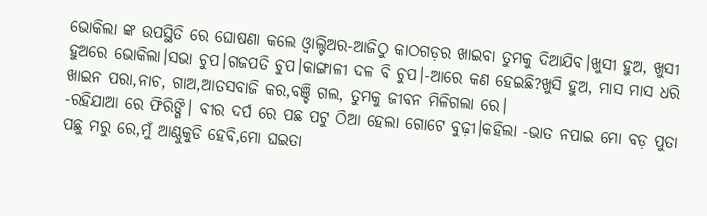ଭୋକିଲା ଙ୍କ ଉପସ୍ଥିତି ରେ ଘୋଷଣା କଲେ ଓ୍ବାଲ୍ଟିଅର-ଆଜିଠୁ କାଠଗଡ଼ର ଖାଇବା ତୁମକୁ ଦିଆଯିବ।ଖୁସୀ ହୁଅ, ଖୁସୀ ହୁଅରେ ଭୋକିଲା।ସଭା ଚୁପ।ଗଜପତି ଚୁପ।କାଙ୍ଗାଳୀ ଦଳ ବି ଚୁପ।-ଆରେ କଣ ହେଇଛି?ଖୁସି ହୁଅ, ମାସ ମାସ ଧରି ଖାଇନ ପରା,ନାଚ, ଗାଅ,ଆତସବାଜି କର,ବଞ୍ଚି ଗଲ, ତୁମକୁ ଜୀବନ ମିଳିଗଲା ରେ।
-ରହିଯାଆ ରେ ଫିରିଙ୍ଗି। ବୀର ଦର୍ପ ରେ ପଛ ପଟୁ ଠିଆ ହେଲା ଗୋଟେ ବୁଢ଼ୀ।କହିଲା -ଭାତ ନପାଇ ମୋ ବଡ଼ ପୁତା ପଛୁ ମରୁ ରେ,ମୁଁ ଆଣ୍ଠୁକୁଡି ହେବି,ମୋ ଘଇତା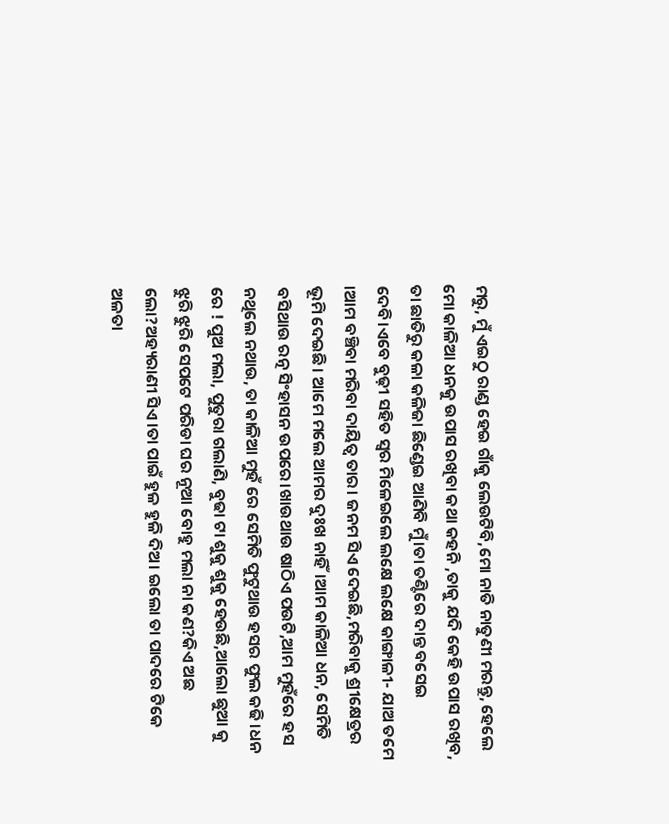ମରୁ, ମୁଁ ଏଇଠୁ ରାଣ୍ଡ ହେଇ ଗାଁକୁ ଲେଉଟିବି,ମୋ ନାତି ନାତୁଣୀ ମରନ୍ତୁ, ହେଲେ ମୋ କାଳିଆ ଧନକୁ ଉପାସ ରଖିବା କଥା କହନି ,ତାକୁ ଯଦି କେହି ଉପାସ ରଖିବ, ତା ଛାତିରୁ କଳା କଳିଜା ଛିଣ୍ଡେଇ ଆଣିବି ମୁଁ।ତା ତଣ୍ଟିରେ ଦାନ୍ତ ବସେଇ ଦେବି।ଏବେ ବୁଢ଼ୀ ସହିତ ସ୍ୱର ମିଳେଇଲେ ଲକ୍ଷେ ଲକ୍ଷେ କାଙ୍ଗାଳୀ- ଯାଅ ତମେ ।ଆମ ବଞ୍ଚିବା ମରିବା ଦାୟିତ୍ୱ ତାର। ଜନମ ସିଏ ଦେଇଛି,ମରିବାକୁ ଶ୍ରୀକ୍ଷେତ୍ରର ଭୂମି ଦେଇଛି। ଆମେ ମଲେ ଆମର ଦୁଃଖ ନାହିଁ।ଆମ କାଳିଆ ଧନ, ସେମିତି ବସିଥାଉ ରତ୍ନ ସିଂହାସନ ଉପରେ।ଖାଉଥାଉ ଷାଠିଏ ପଉଟି,ଆମ ମୁହଁରେ ହସ ନଥିଲେ ନଥାଉ, ତା କାଳିଆ ମୁହଁ ରେ ସେମିତି ଫୁଟୁଥାଉ ହସର ଫୁଲ କଢି।ଧନ ରେ ! ପୁଅ ମଲା, ପୁତୁରା ଗଲାଣି, ବୁଢା ଟା ଶୁକୁ ଶୁକୁ ହେଉଛି,ଆଲୋ ଛୁଆ କୁ ଝୁରି ଝୁରି ସେପଟେ ପରିଡା ଘର ନୂଆ ବୋହୁ ମଲା ନା କଣ?କିଏ ଅଛ ଲୋ?ଅହ୍ୟରାଣୀ ସିଏ।ତା ପାଇଁ ହୁଳ ହୁଳି ଦିଅ। ଇଲୋ ତା ପାଦରେ ଟିକେ ଅଳତା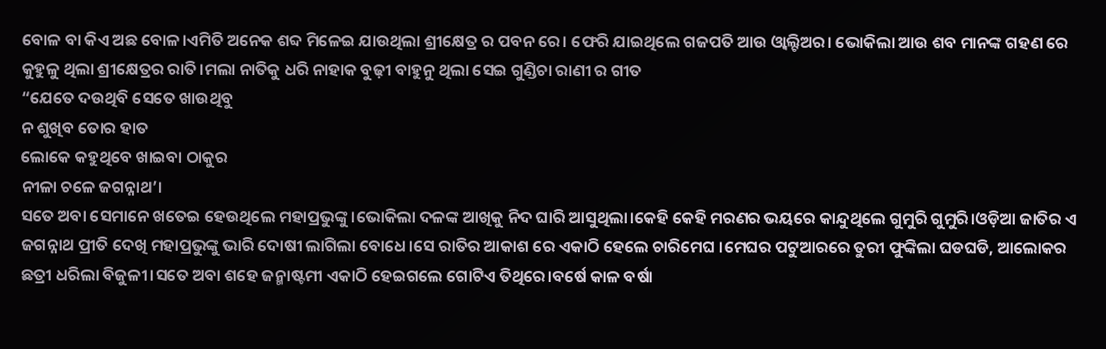ବୋଳ ବା କିଏ ଅଛ ବୋଳ।ଏମିତି ଅନେକ ଶବ୍ଦ ମିଳେଇ ଯାଉଥିଲା ଶ୍ରୀକ୍ଷେତ୍ର ର ପବନ ରେ। ଫେରି ଯାଇଥିଲେ ଗଜପତି ଆଉ ଓ୍ବାଲ୍ଟିଅର। ଭୋକିଲା ଆଉ ଶବ ମାନଙ୍କ ଗହଣ ରେ କୁହୁଳୁ ଥିଲା ଶ୍ରୀକ୍ଷେତ୍ରର ରାତି।ମଲା ନାତିକୁ ଧରି ନାହାକ ବୁଢ଼ୀ ବାହୁନୁ ଥିଲା ସେଇ ଗୁଣ୍ଡିଚା ରାଣୀ ର ଗୀତ
“ଯେତେ ଦଉଥିବି ସେତେ ଖାଉଥିବୁ
ନ ଶୁଖିବ ତୋର ହାତ
ଲୋକେ କହୁଥିବେ ଖାଇବା ଠାକୁର
ନୀଳା ଚଳେ ଜଗନ୍ନାଥ’।
ସତେ ଅବା ସେମାନେ ଖତେଇ ହେଉଥିଲେ ମହାପ୍ରଭୁଙ୍କୁ ।ଭୋକିଲା ଦଳଙ୍କ ଆଖିକୁ ନିଦ ଘାରି ଆସୁଥିଲା।କେହି କେହି ମରଣର ଭୟରେ କାନ୍ଦୁଥିଲେ ଗୁମୁରି ଗୁମୁରି।ଓଡ଼ିଆ ଜାତିର ଏ ଜଗନ୍ନାଥ ପ୍ରୀତି ଦେଖି ମହାପ୍ରଭୁଙ୍କୁ ଭାରି ଦୋଷୀ ଲାଗିଲା ବୋଧେ।ସେ ରାତିର ଆକାଶ ରେ ଏକାଠି ହେଲେ ଚାରିମେଘ ।ମେଘର ପଟୁଆରରେ ତୁରୀ ଫୁଙ୍କିଲା ଘଡଘଡି, ଆଲୋକର ଛତ୍ରୀ ଧରିଲା ବିଜୁଳୀ।ସତେ ଅବା ଶହେ ଜନ୍ମାଷ୍ଟମୀ ଏକାଠି ହେଇଗଲେ ଗୋଟିଏ ତିଥିରେ।ବର୍ଷେ କାଳ ବର୍ଷା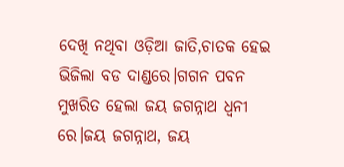ଦେଖି ନଥିବା ଓଡ଼ିଆ ଜାତି,ଚାତକ ହେଇ ଭିଜିଲା ବଡ ଦାଣ୍ଡରେ।ଗଗନ ପବନ ମୁଖରିତ ହେଲା ଜୟ ଜଗନ୍ନାଥ ଧ୍ୱନୀ ରେ।ଜୟ ଜଗନ୍ନାଥ, ଜୟ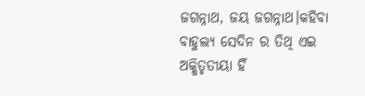ଜଗନ୍ନାଥ, ଜୟ ଜଗନ୍ନାଥ।କହିବା ବାହୁଲ୍ୟ ସେଦିନ ର ତିଥି ଏଇ ଅକ୍ଷିତୃତୀୟା ହିଁ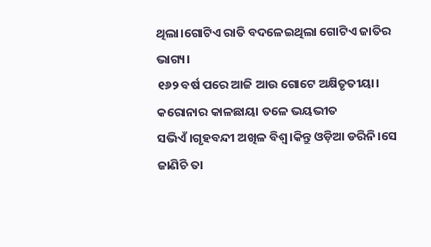ଥିଲା।ଗୋଟିଏ ରାତି ବଦଳେଇଥିଲା ଗୋଟିଏ ଜାତିର ଭାଗ୍ୟ।
୧୬୨ ବର୍ଷ ପରେ ଆଜି ଆଉ ଗୋଟେ ଅକ୍ଷିତୃତୀୟା।
କରୋନାର କାଳଛାୟା ତଳେ ଭୟଭୀତ ସଭିଏଁ।ଗୃହବନ୍ଦୀ ଅଖିଳ ବିଶ୍ୱ।କିନ୍ତୁ ଓଡ଼ିଆ ଡରିନି।ସେ ଜାଣିଚି ତା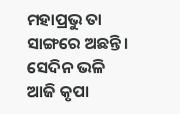ମହାପ୍ରଭୁ ତା ସାଙ୍ଗରେ ଅଛନ୍ତି। ସେଦିନ ଭଳି ଆଜି କୃପା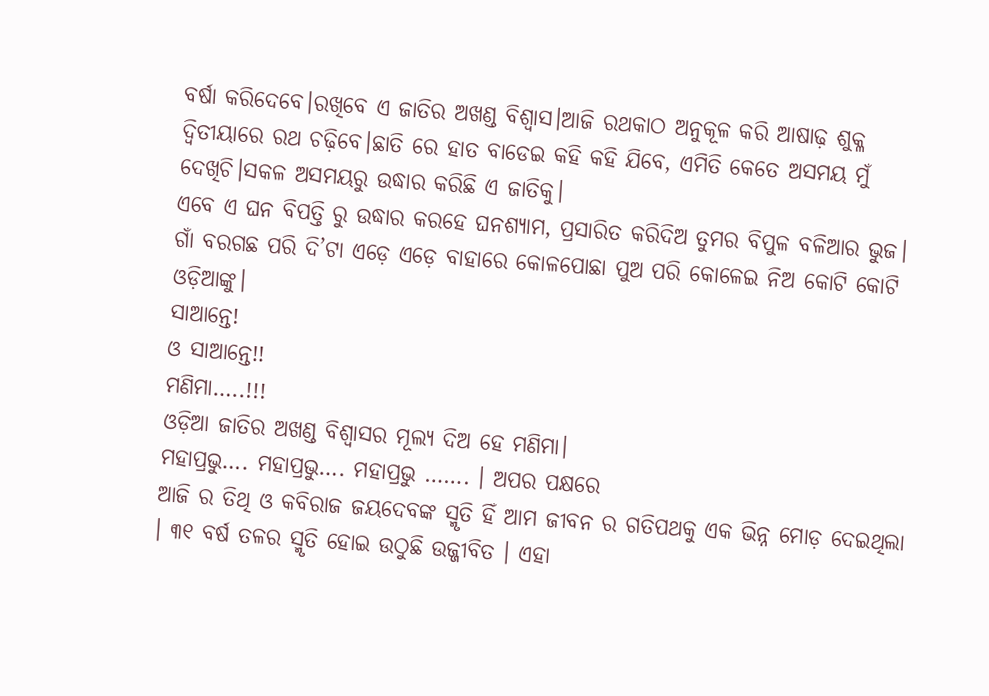ବର୍ଷା କରିଦେବେ।ରଖିବେ ଏ ଜାତିର ଅଖଣ୍ଡ ବିଶ୍ୱାସ।ଆଜି ରଥକାଠ ଅନୁକୂଳ କରି ଆଷାଢ଼ ଶୁକ୍ଳ ଦ୍ଵିତୀୟାରେ ରଥ ଚଢ଼ିବେ।ଛାତି ରେ ହାତ ବାଡେଇ କହି କହି ଯିବେ, ଏମିତି କେତେ ଅସମୟ ମୁଁ ଦେଖିଚି।ସକଳ ଅସମୟରୁ ଉଦ୍ଧାର କରିଛି ଏ ଜାତିକୁ।
ଏବେ ଏ ଘନ ବିପତ୍ତି ରୁ ଉଦ୍ଧାର କରହେ ଘନଶ୍ୟାମ, ପ୍ରସାରିତ କରିଦିଅ ତୁମର ବିପୁଳ ବଳିଆର ଭୁଜ।
ଗାଁ ବରଗଛ ପରି ଦି’ଟା ଏଡ଼େ ଏଡ଼େ ବାହାରେ କୋଳପୋଛା ପୁଅ ପରି କୋଳେଇ ନିଅ କୋଟି କୋଟି ଓଡ଼ିଆଙ୍କୁ।
ସାଆନ୍ତେ!
ଓ ସାଆନ୍ତେ!!
ମଣିମା…..!!!
ଓଡ଼ିଆ ଜାତିର ଅଖଣ୍ଡ ବିଶ୍ୱାସର ମୂଲ୍ୟ ଦିଅ ହେ ମଣିମା।
ମହାପ୍ରଭୁ…. ମହାପ୍ରଭୁ…. ମହାପ୍ରଭୁ ……. । ଅପର ପକ୍ଷରେ
ଆଜି ର ତିଥି ଓ କବିରାଜ ଜୟଦେବଙ୍କ ସ୍ମୃତି ହିଁ ଆମ ଜୀବନ ର ଗତିପଥକୁ ଏକ ଭିନ୍ନ ମୋଡ଼ ଦେଇଥିଲା । ୩୧ ବର୍ଷ ତଳର ସ୍ମୃତି ହୋଇ ଉଠୁଛି ଉଜ୍ଜୀବିତ । ଏହା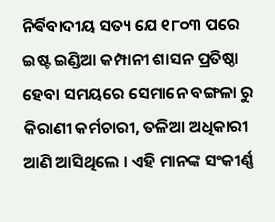ନିର୍ଵିବାଦୀୟ ସତ୍ୟ ଯେ ୧୮୦୩ ପରେ ଇଷ୍ଟ ଇଣ୍ଡିଆ କମ୍ପାନୀ ଶାସନ ପ୍ରତିଷ୍ଠା ହେବା ସମୟରେ ସେମାନେ ବଙ୍ଗଳା ରୁ କିରାଣୀ କର୍ମଚାରୀ, ତଳିଆ ଅଧିକାରୀ ଆଣି ଆସିଥିଲେ । ଏହି ମାନଙ୍କ ସଂକୀର୍ଣ୍ଣ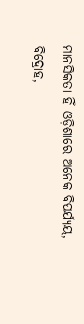ମାନସିକତା ହିଁ ଓଡ଼ିଶାରେ ଅନେକ ବିପର୍ଯ୍ୟୟ, ବିଦ୍ରୋହ,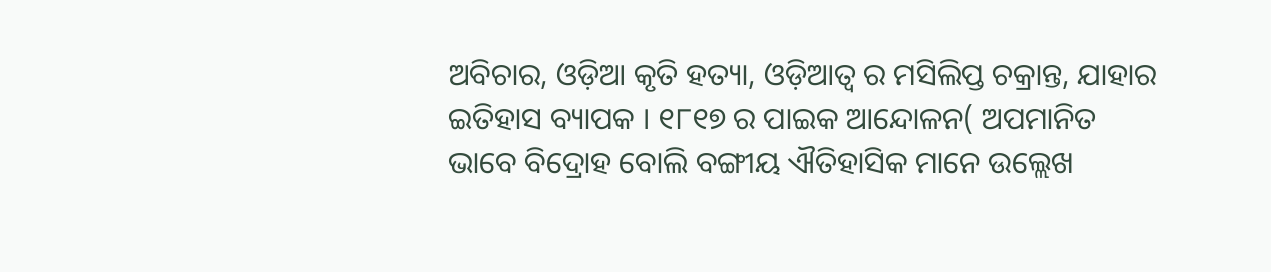ଅବିଚାର, ଓଡ଼ିଆ କୃତି ହତ୍ୟା, ଓଡ଼ିଆତ୍ୱ ର ମସିଲିପ୍ତ ଚକ୍ରାନ୍ତ, ଯାହାର ଇତିହାସ ବ୍ୟାପକ । ୧୮୧୭ ର ପାଇକ ଆନ୍ଦୋଳନ( ଅପମାନିତ ଭାବେ ବିଦ୍ରୋହ ବୋଲି ବଙ୍ଗୀୟ ଐତିହାସିକ ମାନେ ଉଲ୍ଲେଖ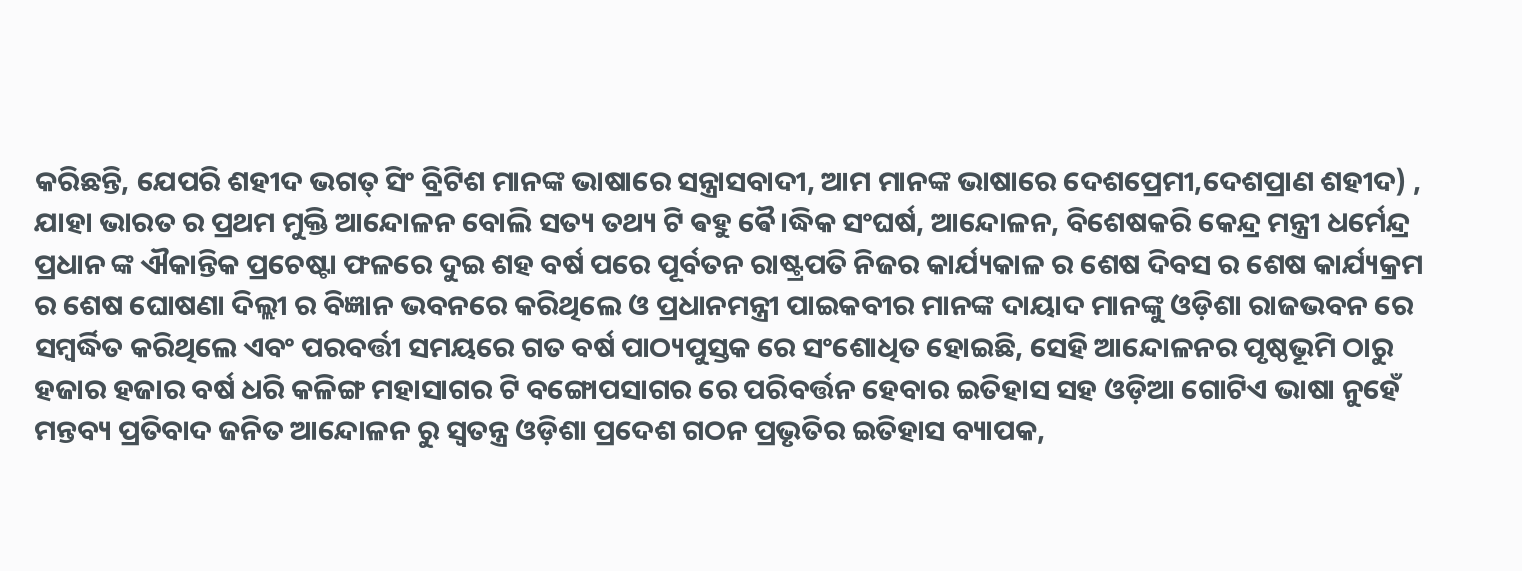କରିଛନ୍ତି, ଯେପରି ଶହୀଦ ଭଗତ୍ ସିଂ ବ୍ରିଟିଶ ମାନଙ୍କ ଭାଷାରେ ସନ୍ତ୍ରାସବାଦୀ, ଆମ ମାନଙ୍କ ଭାଷାରେ ଦେଶପ୍ରେମୀ,ଦେଶପ୍ରାଣ ଶହୀଦ) , ଯାହା ଭାରତ ର ପ୍ରଥମ ମୁକ୍ତି ଆନ୍ଦୋଳନ ବୋଲି ସତ୍ୟ ତଥ୍ୟ ଟି ଵହୁ ଵୈ।ଦ୍ଧିକ ସଂଘର୍ଷ, ଆନ୍ଦୋଳନ, ବିଶେଷକରି କେନ୍ଦ୍ର ମନ୍ତ୍ରୀ ଧର୍ମେନ୍ଦ୍ର ପ୍ରଧାନ ଙ୍କ ଐକାନ୍ତିକ ପ୍ରଚେଷ୍ଟା ଫଳରେ ଦୁଇ ଶହ ବର୍ଷ ପରେ ପୂର୍ବତନ ରାଷ୍ଟ୍ରପତି ନିଜର କାର୍ଯ୍ୟକାଳ ର ଶେଷ ଦିବସ ର ଶେଷ କାର୍ଯ୍ୟକ୍ରମ ର ଶେଷ ଘୋଷଣା ଦିଲ୍ଲୀ ର ବିଜ୍ଞାନ ଭବନରେ କରିଥିଲେ ଓ ପ୍ରଧାନମନ୍ତ୍ରୀ ପାଇକବୀର ମାନଙ୍କ ଦାୟାଦ ମାନଙ୍କୁ ଓଡ଼ିଶା ରାଜଭବନ ରେ ସମ୍ବର୍ଦ୍ଧିତ କରିଥିଲେ ଏବଂ ପରବର୍ତ୍ତୀ ସମୟରେ ଗତ ବର୍ଷ ପାଠ୍ୟପୁସ୍ତକ ରେ ସଂଶୋଧିତ ହୋଇଛି, ସେହି ଆନ୍ଦୋଳନର ପୃଷ୍ଠଭୂମି ଠାରୁ ହଜାର ହଜାର ବର୍ଷ ଧରି କଳିଙ୍ଗ ମହାସାଗର ଟି ବଙ୍ଗୋପସାଗର ରେ ପରିବର୍ତ୍ତନ ହେବାର ଇତିହାସ ସହ ଓଡ଼ିଆ ଗୋଟିଏ ଭାଷା ନୁହେଁ ମନ୍ତବ୍ୟ ପ୍ରତିବାଦ ଜନିତ ଆନ୍ଦୋଳନ ରୁ ସ୍ବତନ୍ତ୍ର ଓଡ଼ିଶା ପ୍ରଦେଶ ଗଠନ ପ୍ରଭୃତିର ଇତିହାସ ବ୍ୟାପକ,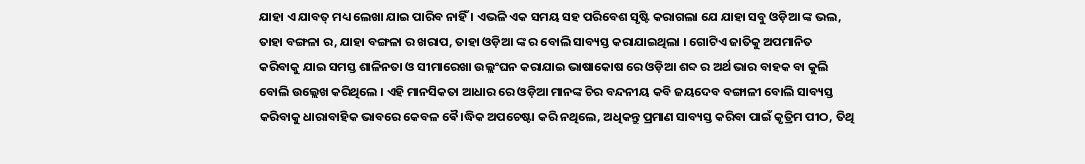ଯାହା ଏ ଯାବତ୍ ମଧ୍ୟ ଲେଖା ଯାଇ ପାରିବ ନାହିଁ । ଏଭଳି ଏକ ସମୟ ସହ ପରିବେଶ ସୃଷ୍ଟି କରାଗଲା ଯେ ଯାହା ସବୁ ଓଡ଼ିଆ ଙ୍କ ଭଲ, ତାହା ବଙ୍ଗଳା ର, ଯାହା ବଙ୍ଗଳା ର ଖରାପ, ତାହା ଓଡ଼ିଆ ଙ୍କ ର ବୋଲି ସାବ୍ୟସ୍ତ କରାଯାଇଥିଲା । ଗୋଟିଏ ଜାତିକୁ ଅପମାନିତ କରିବାକୁ ଯାଇ ସମସ୍ତ ଶାଳିନତା ଓ ସୀମାରେଖା ଉଲ୍ଲଂଘନ କରାଯାଇ ଭାଷାକୋଷ ରେ ଓଡ଼ିଆ ଶବ୍ଦ ର ଅର୍ଥ ଭାର ବାହକ ବା କୁଲି ବୋଲି ଉଲ୍ଲେଖ କରିଥିଲେ । ଏହି ମାନସିକତା ଆଧାର ରେ ଓଡ଼ିଆ ମାନଙ୍କ ଚିର ବନ୍ଦନୀୟ କବି ଜୟଦେବ ବଙ୍ଗାଳୀ ବୋଲି ସାବ୍ୟସ୍ତ କରିବାକୁ ଧାରାବାହିକ ଭାବରେ କେବଳ ଵୈ।ଦ୍ଧିକ ଅପଚେଷ୍ଟା କରି ନଥିଲେ, ଅଧିକନ୍ତୁ ପ୍ରମାଣ ସାବ୍ୟସ୍ତ କରିବା ପାଇଁ କୃତ୍ରିମ ପୀଠ, ତିଥି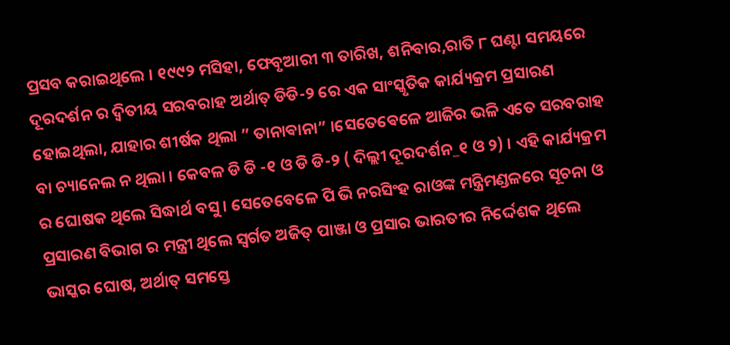ପ୍ରସବ କରାଇଥିଲେ । ୧୯୯୨ ମସିହା, ଫେବୃଆରୀ ୩ ତାରିଖ, ଶନିବାର,ରାତି ୮ ଘଣ୍ଟା ସମୟରେ ଦୂରଦର୍ଶନ ର ଦ୍ବିତୀୟ ସରବରାହ ଅର୍ଥାତ୍ ଡିଡି-୨ ରେ ଏକ ସାଂସ୍କୃତିକ କାର୍ଯ୍ୟକ୍ରମ ପ୍ରସାରଣ ହୋଇଥିଲା, ଯାହାର ଶୀର୍ଷକ ଥିଲା ” ତାନାଵାନା” ।ସେତେଵେଳେ ଆଜିର ଭଳି ଏତେ ସରବରାହ ବା ଚ୍ୟାନେଲ ନ ଥିଲା । କେବଳ ଡି ଡି -୧ ଓ ଡି ଡି-୨ ( ଦିଲ୍ଲୀ ଦୂରଦର୍ଶନ_୧ ଓ ୨) । ଏହି କାର୍ଯ୍ୟକ୍ରମ ର ଘୋଷକ ଥିଲେ ସିଦ୍ଧାର୍ଥ ବସୁ । ସେତେବେଳେ ପି ଭି ନରସିଂହ ରାଓଙ୍କ ମନ୍ତ୍ରିମଣ୍ଡଳରେ ସୂଚନା ଓ ପ୍ରସାରଣ ବିଭାଗ ର ମନ୍ତ୍ରୀ ଥିଲେ ସ୍ବର୍ଗତ ଅଜିତ୍ ପାଞ୍ଜା ଓ ପ୍ରସାର ଭାରତୀର ନିର୍ଦ୍ଦେଶକ ଥିଲେ ଭାସ୍କର ଘୋଷ, ଅର୍ଥାତ୍ ସମସ୍ତେ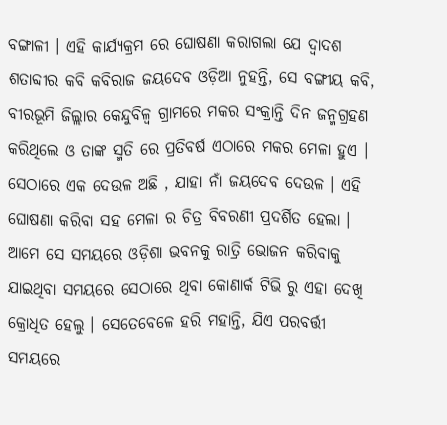ବଙ୍ଗାଳୀ । ଏହି କାର୍ଯ୍ୟକ୍ରମ ରେ ଘୋଷଣା କରାଗଲା ଯେ ଦ୍ବାଦଶ ଶତାବ୍ଦୀର କବି କବିରାଜ ଜୟଦେବ ଓଡ଼ିଆ ନୁହନ୍ତି, ସେ ବଙ୍ଗୀୟ କବି, ବୀରଭୂମି ଜିଲ୍ଲାର କେନ୍ଦୁବିଳ୍ବ ଗ୍ରାମରେ ମକର ସଂକ୍ରାନ୍ତି ଦିନ ଜନ୍ମଗ୍ରହଣ କରିଥିଲେ ଓ ତାଙ୍କ ସ୍ମତି ରେ ପ୍ରତିବର୍ଷ ଏଠାରେ ମକର ମେଳା ହୁଏ । ସେଠାରେ ଏକ ଦେଉଳ ଅଛି , ଯାହା ନାଁ ଜୟଦେବ ଦେଉଳ । ଏହି ଘୋଷଣା କରିବା ସହ ମେଳା ର ଚିତ୍ର ବିବରଣୀ ପ୍ରଦର୍ଶିତ ହେଲା । ଆମେ ସେ ସମୟରେ ଓଡ଼ିଶା ଭବନକୁ ରାତ୍ରି ଭୋଜନ କରିବାକୁ ଯାଇଥିବା ସମୟରେ ସେଠାରେ ଥିବା କୋଣାର୍କ ଟିଭି ରୁ ଏହା ଦେଖି କ୍ରୋଧିତ ହେଲୁ । ସେତେବେଳେ ହରି ମହାନ୍ତି, ଯିଏ ପରବର୍ତ୍ତୀ ସମୟରେ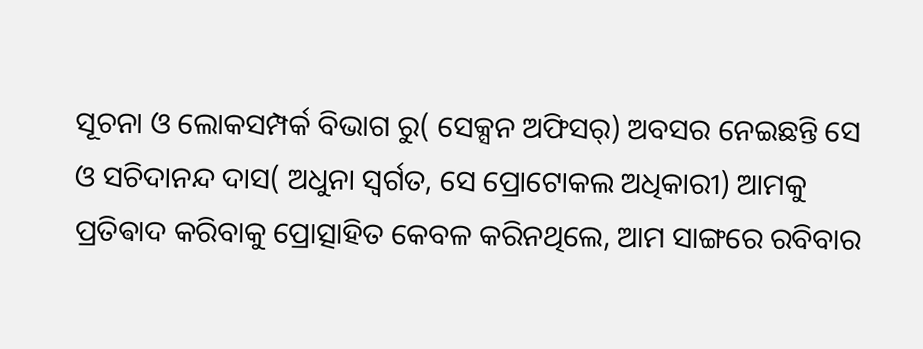ସୂଚନା ଓ ଲୋକସମ୍ପର୍କ ବିଭାଗ ରୁ( ସେକ୍ସନ ଅଫିସର୍) ଅବସର ନେଇଛନ୍ତି ସେ ଓ ସଚିଦାନନ୍ଦ ଦାସ( ଅଧୁନା ସ୍ବର୍ଗତ, ସେ ପ୍ରୋଟୋକଲ ଅଧିକାରୀ) ଆମକୁ ପ୍ରତିଵାଦ କରିବାକୁ ପ୍ରୋତ୍ସାହିତ କେବଳ କରିନଥିଲେ, ଆମ ସାଙ୍ଗରେ ରବିବାର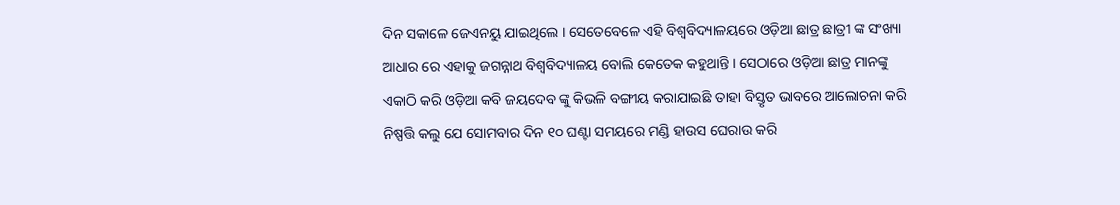ଦିନ ସକାଳେ ଜେଏନୟୁ ଯାଇଥିଲେ । ସେତେବେଳେ ଏହି ବିଶ୍ଵବିଦ୍ୟାଳୟରେ ଓଡ଼ିଆ ଛାତ୍ର ଛାତ୍ରୀ ଙ୍କ ସଂଖ୍ୟା ଆଧାର ରେ ଏହାକୁ ଜଗନ୍ନାଥ ବିଶ୍ଵବିଦ୍ୟାଳୟ ବୋଲି କେତେକ କହୁଥାନ୍ତି । ସେଠାରେ ଓଡ଼ିଆ ଛାତ୍ର ମାନଙ୍କୁ ଏକାଠି କରି ଓଡ଼ିଆ କବି ଜୟଦେବ ଙ୍କୁ କିଭଳି ବଙ୍ଗୀୟ କରାଯାଇଛି ତାହା ବିସ୍ତୃତ ଭାବରେ ଆଲୋଚନା କରି ନିଷ୍ପତ୍ତି କଲୁ ଯେ ସୋମବାର ଦିନ ୧୦ ଘଣ୍ଟା ସମୟରେ ମଣ୍ଡି ହାଉସ ଘେରାଉ କରି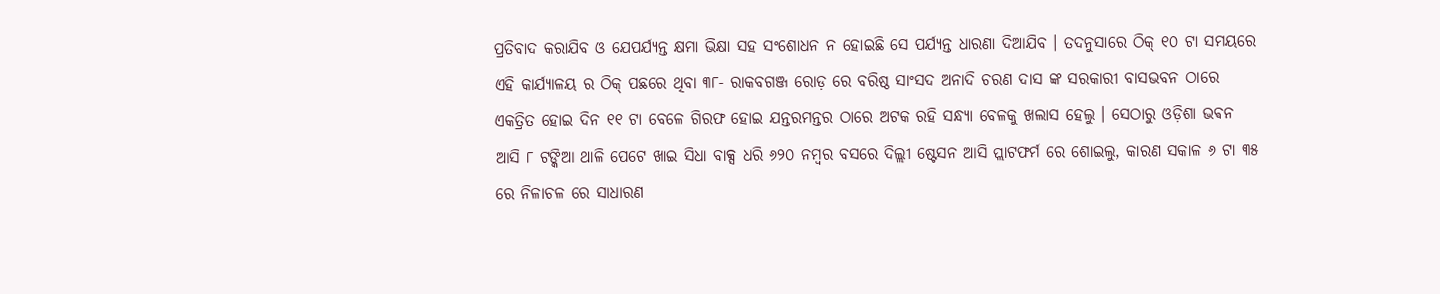ପ୍ରତିବାଦ କରାଯିବ ଓ ଯେପର୍ଯ୍ୟନ୍ତ କ୍ଷମା ଭିକ୍ଷା ସହ ସଂଶୋଧନ ନ ହୋଇଛି ସେ ପର୍ଯ୍ୟନ୍ତ ଧାରଣା ଦିଆଯିବ । ତଦନୁସାରେ ଠିକ୍ ୧୦ ଟା ସମୟରେ ଏହି କାର୍ଯ୍ୟାଳୟ ର ଠିକ୍ ପଛରେ ଥିବା ୩୮- ରାକବଗଞ୍ଜ ରୋଡ଼ ରେ ବରିଷ୍ଠ ସାଂସଦ ଅନାଦି ଚରଣ ଦାସ ଙ୍କ ସରକାରୀ ବାସଭବନ ଠାରେ ଏକତ୍ରିତ ହୋଇ ଦିନ ୧୧ ଟା ବେଳେ ଗିରଫ ହୋଇ ଯନ୍ତରମନ୍ତର ଠାରେ ଅଟକ ରହି ସନ୍ଧ୍ୟା ବେଳକୁ ଖଲାସ ହେଲୁ । ସେଠାରୁ ଓଡ଼ିଶା ଭଵନ ଆସି ୮ ଟଙ୍କିଆ ଥାଳି ପେଟେ ଖାଇ ସିଧା ବାକ୍ସ ଧରି ୬୨୦ ନମ୍ବର ବସରେ ଦିଲ୍ଲୀ ଷ୍ଟେସନ ଆସି ପ୍ଲାଟଫର୍ମ ରେ ଶୋଇଲୁ, କାରଣ ସକାଳ ୬ ଟା ୩୫ ରେ ନିଳାଚଳ ରେ ସାଧାରଣ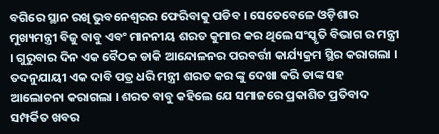ବଗିରେ ସ୍ଥାନ ରଖି ଭୁବନେଶ୍ୱରର ଫେରିବାକୁ ପଡିବ । ସେତେବେଳେ ଓଡ଼ିଶାର ମୁଖ୍ୟମନ୍ତ୍ରୀ ବିଜୁ ବାବୁ ଏବଂ ମାନନୀୟ ଶରତ କୁମାର କର ଥିଲେ ସଂସ୍କୃତି ବିଭାଗ ର ମନ୍ତ୍ରୀ । ଗୁରୁବାର ଦିନ ଏକ ବୈଠକ ଡାକି ଆନ୍ଦୋଳନର ପରବର୍ତ୍ତୀ କାର୍ଯ୍ୟକ୍ରମ ସ୍ଥିର କରାଗଲା । ତଦନୁଯାୟୀ ଏକ ଦାବି ପତ୍ର ଧରି ମନ୍ତ୍ରୀ ଶରତ କର ଙ୍କୁ ଦେଖା କରି ତାଙ୍କ ସହ ଆଲୋଚନା କରାଗଲା । ଶରତ ବାବୁ କହିଲେ ଯେ ସମାଜରେ ପ୍ରକାଶିତ ପ୍ରତିବାଦ ସମ୍ପର୍କିତ ଖବର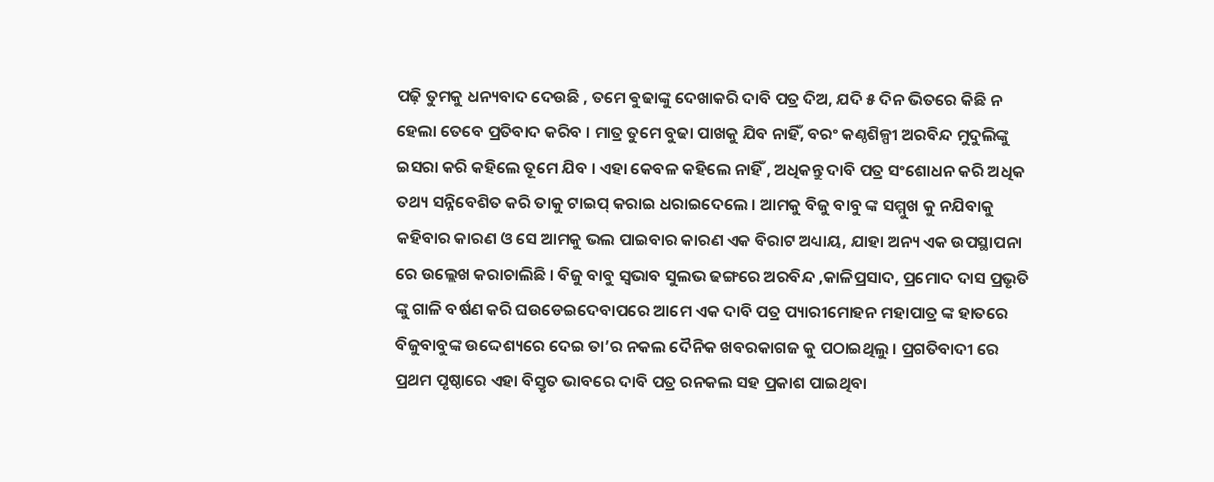ପଢ଼ି ତୁମକୁ ଧନ୍ୟବାଦ ଦେଉଛି , ତମେ ଵୁଢାଙ୍କୁ ଦେଖାକରି ଦାବି ପତ୍ର ଦିଅ, ଯଦି ୫ ଦିନ ଭିତରେ କିଛି ନ ହେଲା ତେବେ ପ୍ରତିବାଦ କରିବ । ମାତ୍ର ତୁମେ ବୁଢା ପାଖକୁ ଯିବ ନାହିଁ, ବରଂ କଣ୍ଠଶିଳ୍ପୀ ଅରବିନ୍ଦ ମୁଦୁଲିଙ୍କୁ ଇସରା କରି କହିଲେ ତୂମେ ଯିବ । ଏହା କେବଳ କହିଲେ ନାହିଁ , ଅଧିକନ୍ତୁ ଦାବି ପତ୍ର ସଂଶୋଧନ କରି ଅଧିକ ତଥ୍ୟ ସନ୍ନିବେଶିତ କରି ତାକୁ ଟାଇପ୍ କରାଇ ଧରାଇଦେଲେ । ଆମକୁ ବିଜୁ ବାବୁ ଙ୍କ ସମ୍ମୁଖ କୁ ନଯିବାକୁ କହିବାର କାରଣ ଓ ସେ ଆମକୁ ଭଲ ପାଇବାର କାରଣ ଏକ ବିରାଟ ଅଧ୍ୟାୟ, ଯାହା ଅନ୍ୟ ଏକ ଉପସ୍ଥାପନା ରେ ଉଲ୍ଲେଖ କରାଚାଲିଛି । ବିଜୁ ବାବୁ ସ୍ବଭାବ ସୁଲଭ ଢଙ୍ଗରେ ଅରବିନ୍ଦ ,କାଳିପ୍ରସାଦ, ପ୍ରମୋଦ ଦାସ ପ୍ରଭୃତି ଙ୍କୁ ଗାଳି ବର୍ଷଣ କରି ଘଉଡେଇଦେବାପରେ ଆମେ ଏକ ଦାବି ପତ୍ର ପ୍ୟାରୀମୋହନ ମହାପାତ୍ର ଙ୍କ ହାତରେ ବିଜୁବାବୁଙ୍କ ଉଦ୍ଦେଶ୍ୟରେ ଦେଇ ତା’ର ନକଲ ଦୈନିକ ଖବରକାଗଜ କୁ ପଠାଇଥିଲୁ । ପ୍ରଗତିବାଦୀ ରେ ପ୍ରଥମ ପୃଷ୍ଠାରେ ଏହା ବିସ୍ତୃତ ଭାବରେ ଦାବି ପତ୍ର ରନକଲ ସହ ପ୍ରକାଶ ପାଇଥିବା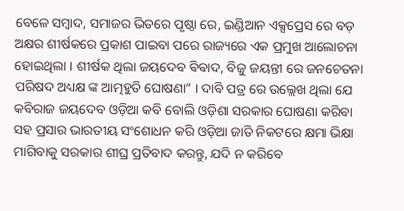ବେଳେ ସମ୍ବାଦ, ସମାଜର ଭିତରେ ପୃଷ୍ଠା ରେ, ଇଣ୍ଡିଆନ ଏକ୍ସପ୍ରେସ ରେ ବଡ଼ ଅକ୍ଷର ଶୀର୍ଷକରେ ପ୍ରକାଶ ପାଇବା ପରେ ରାଜ୍ୟରେ ଏକ ପ୍ରମୁଖ ଆଲୋଚନା ହୋଇଥିଲା । ଶୀର୍ଷକ ଥିଲା ଜୟଦେବ ଵିଵାଦ, ବିଜୁ ଜୟନ୍ତୀ ରେ ଜନଚେତନା ପରିଷଦ ଅଧ୍ୟକ୍ଷ ଙ୍କ ଆତ୍ମହୁତି ଘୋଷଣା” । ଦାବି ପତ୍ର ରେ ଉଲ୍ଲେଖ ଥିଲା ଯେ କବିରାଜ ଜୟଦେବ ଓଡ଼ିଆ କବି ବୋଲି ଓଡ଼ିଶା ସରକାର ଘୋଷଣା କରିବା ସହ ପ୍ରସାର ଭାରତୀୟ ସଂଶୋଧନ କରି ଓଡ଼ିଆ ଜାତି ନିକଟରେ କ୍ଷମା ଭିକ୍ଷା ମାଗିବାକୁ ସରକାର ଶୀଘ୍ର ପ୍ରତିବାଦ କରନ୍ତୁ, ଯଦି ନ କରିବେ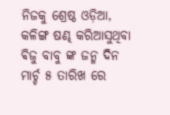ନିଜକୁ ଶ୍ରେଷ୍ଠ ଓଡ଼ିଆ, କଳିଙ୍ଗ ଷଣ୍ଢ କରିଆସୁଥିବା ଵିଜୁ ବାବୁ ଙ୍କ ଜନ୍ମ ଦିନ ମାର୍ଚ୍ଚ ୫ ତାରିଖ ରେ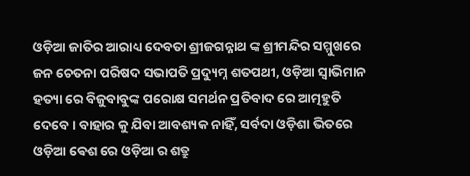ଓଡ଼ିଆ ଜାତିର ଆରାଧ୍ୟ ଦେବତା ଶ୍ରୀଜଗନ୍ନାଥ ଙ୍କ ଶ୍ରୀମନ୍ଦିର ସମ୍ମୁଖରେ ଜନ ଚେତନା ପରିଷଦ ସଭାପତି ପ୍ରଦ୍ୟୁମ୍ନ ଶତପଥୀ, ଓଡ଼ିଆ ସ୍ଵାଭିମାନ ହତ୍ୟା ରେ ବିଜୁବାବୁଙ୍କ ପରୋକ୍ଷ ସମର୍ଥନ ପ୍ରତିବାଦ ରେ ଆତ୍ମହୁତି ଦେବେ । ବାହାର କୁ ଯିବା ଆବଶ୍ୟକ ନାହିଁ, ସର୍ବଦା ଓଡ଼ିଶା ଭିତରେ ଓଡ଼ିଆ ଵେଶ ରେ ଓଡ଼ିଆ ର ଶତ୍ରୁ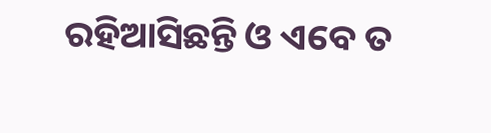ରହିଆସିଛନ୍ତି ଓ ଏବେ ତ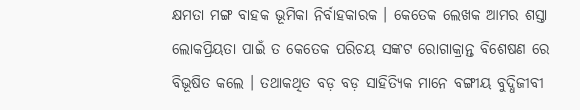କ୍ଷମତା ମଙ୍ଗ ବାହକ ଭୂମିକା ନିର୍ବାହକାରକ । କେତେକ ଲେଖକ ଆମର ଶସ୍ତା ଲୋକପ୍ରିୟତା ପାଇଁ ତ କେତେକ ପରିଚୟ ସଙ୍କଟ ରୋଗାକ୍ରାନ୍ତ ବିଶେଷଣ ରେ ବିଭୂଷିତ କଲେ । ତଥାକଥିତ ବଡ଼ ବଡ଼ ସାହିତ୍ୟିକ ମାନେ ବଙ୍ଗୀୟ ବୁଦ୍ଧିଜୀବୀ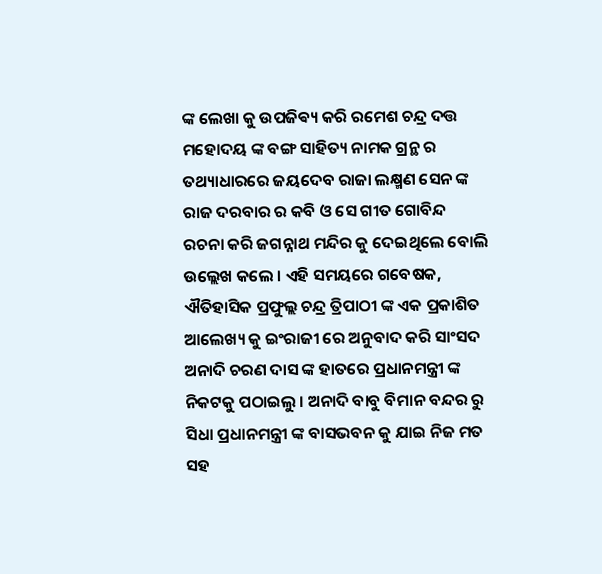ଙ୍କ ଲେଖା କୁ ଉପଜିଵ୍ୟ କରି ରମେଶ ଚନ୍ଦ୍ର ଦତ୍ତ ମହୋଦୟ ଙ୍କ ବଙ୍ଗ ସାହିତ୍ୟ ନାମକ ଗ୍ରନ୍ଥ ର ତଥ୍ୟାଧାରରେ ଜୟଦେବ ରାଜା ଲକ୍ଷ୍ମଣ ସେନ ଙ୍କ ରାଜ ଦରବାର ର କବି ଓ ସେ ଗୀତ ଗୋବିନ୍ଦ ରଚନା କରି ଜଗନ୍ନାଥ ମନ୍ଦିର କୁ ଦେଇଥିଲେ ବୋଲି ଉଲ୍ଲେଖ କଲେ । ଏହି ସମୟରେ ଗବେଷକ, ଐତିହାସିକ ପ୍ରଫୁଲ୍ଲ ଚନ୍ଦ୍ର ତ୍ରିପାଠୀ ଙ୍କ ଏକ ପ୍ରକାଶିତ ଆଲେଖ୍ୟ କୁ ଇଂରାଜୀ ରେ ଅନୁବାଦ କରି ସାଂସଦ ଅନାଦି ଚରଣ ଦାସ ଙ୍କ ହାତରେ ପ୍ରଧାନମନ୍ତ୍ରୀ ଙ୍କ ନିକଟକୁ ପଠାଇଲୁ । ଅନାଦି ବାବୁ ବିମାନ ବନ୍ଦର ରୁ ସିଧା ପ୍ରଧାନମନ୍ତ୍ରୀ ଙ୍କ ବାସଭବନ କୁ ଯାଇ ନିଜ ମତ ସହ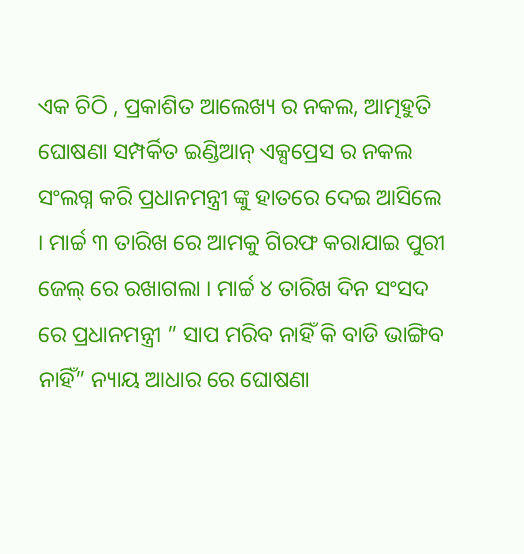ଏକ ଚିଠି , ପ୍ରକାଶିତ ଆଲେଖ୍ୟ ର ନକଲ, ଆତ୍ମହୁତି ଘୋଷଣା ସମ୍ପର୍କିତ ଇଣ୍ଡିଆନ୍ ଏକ୍ସପ୍ରେସ ର ନକଲ ସଂଲଗ୍ନ କରି ପ୍ରଧାନମନ୍ତ୍ରୀ ଙ୍କୁ ହାତରେ ଦେଇ ଆସିଲେ । ମାର୍ଚ୍ଚ ୩ ତାରିଖ ରେ ଆମକୁ ଗିରଫ କରାଯାଇ ପୁରୀ ଜେଲ୍ ରେ ରଖାଗଲା । ମାର୍ଚ୍ଚ ୪ ତାରିଖ ଦିନ ସଂସଦ ରେ ପ୍ରଧାନମନ୍ତ୍ରୀ ” ସାପ ମରିବ ନାହିଁ କି ବାଡି ଭାଙ୍ଗିବ ନାହିଁ” ନ୍ୟାୟ ଆଧାର ରେ ଘୋଷଣା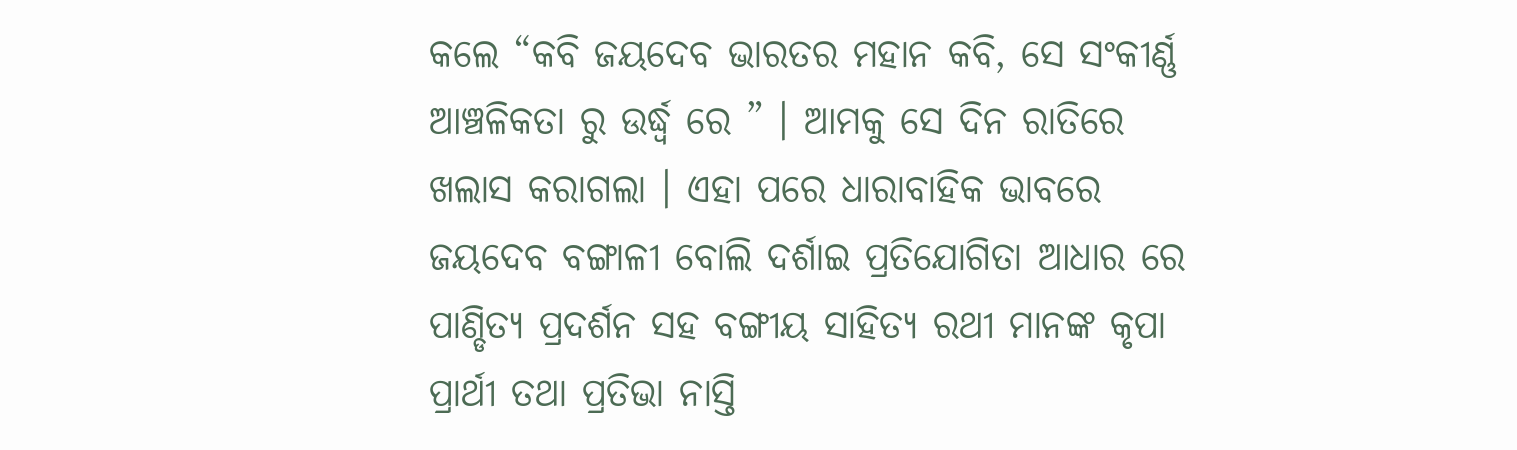କଲେ “କବି ଜୟଦେବ ଭାରତର ମହାନ କବି, ସେ ସଂକୀର୍ଣ୍ଣ ଆଞ୍ଚଳିକତା ରୁ ଉର୍ଦ୍ଧ୍ବ ରେ ” । ଆମକୁ ସେ ଦିନ ରାତିରେ ଖଲାସ କରାଗଲା । ଏହା ପରେ ଧାରାବାହିକ ଭାବରେ ଜୟଦେବ ବଙ୍ଗାଳୀ ବୋଲି ଦର୍ଶାଇ ପ୍ରତିଯୋଗିତା ଆଧାର ରେ ପାଣ୍ଡିତ୍ୟ ପ୍ରଦର୍ଶନ ସହ ବଙ୍ଗୀୟ ସାହିତ୍ୟ ରଥୀ ମାନଙ୍କ କୃପା ପ୍ରାର୍ଥୀ ତଥା ପ୍ରତିଭା ନାସ୍ତି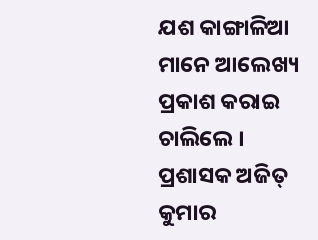ଯଶ କାଙ୍ଗାଳିଆ ମାନେ ଆଲେଖ୍ୟ ପ୍ରକାଶ କରାଇ ଚାଲିଲେ । ପ୍ରଶାସକ ଅଜିତ୍ କୁମାର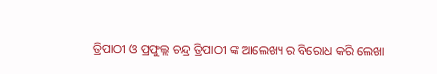ତ୍ରିପାଠୀ ଓ ପ୍ରଫୁଲ୍ଲ ଚନ୍ଦ୍ର ତ୍ରିପାଠୀ ଙ୍କ ଆଲେଖ୍ୟ ର ବିରୋଧ କରି ଲେଖା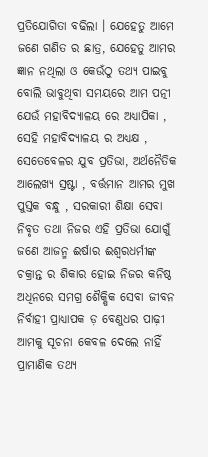ପ୍ରତିଯୋଗିତା ବଢିଲା । ଯେହେତୁ ଆମେ ଜଣେ ଗଣିତ ର ଛାତ୍ର, ଯେହେତୁ ଆମର ଜ୍ଞାନ ନଥିଲା ଓ କେଉଁଠୁ ତଥ୍ୟ ପାଇବୁ ବୋଲି ଭାବୁଥିବା ସମୟରେ ଆମ ପତ୍ନୀ ଯେଉଁ ମହାବିଦ୍ୟାଳୟ ରେ ଅଧ୍ୟାପିକା , ସେହି ମହାବିଦ୍ୟାଳୟ ର ଅଧ୍ୟକ୍ଷ , ସେତେବେଳର ଯୁବ ପ୍ରତିଭା, ଅର୍ଥନୈତିକ ଆଲେଖ୍ୟ ସ୍ରଷ୍ଟା , ବର୍ତ୍ତମାନ ଆମର ମୁଖ ପୁସ୍ତକ ବନ୍ଧୁ , ସରକାରୀ ଶିକ୍ଷା ସେବା ନିବୃତ ତଥା ନିଜର ଏହି ପ୍ରତିଭା ଯୋଗୁଁ ଜଣେ ଆଜନ୍ମ ଈର୍ଷାର ଈଶ୍ବରଧର୍ମୀଙ୍କ ଚକ୍ରାନ୍ତ ର ଶିକାର ହୋଇ ନିଜର କନିଷ୍ଠ ଅଧିନରେ ସମଗ୍ର ଶୈକ୍ଷିକ ସେବା ଜୀବନ ନିର୍ବାହୀ ପ୍ରାଧ୍ୟାପକ ଡ଼ ବେଣୁଧର ପାଢ଼ୀ ଆମକୁ ସୂଚନା କେବଳ ଦେଲେ ନାହିଁ ପ୍ରାମାଣିକ ତଥ୍ୟ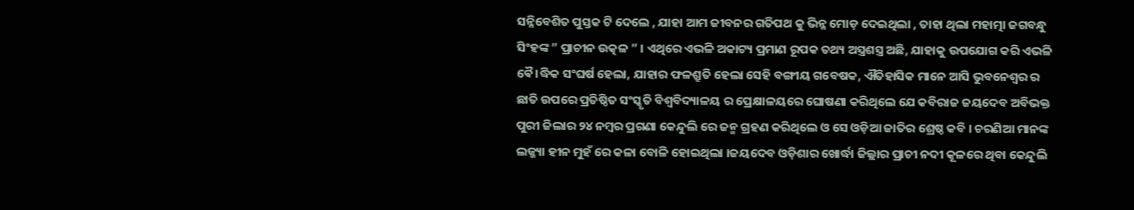ସନ୍ନିବେଶିତ ପୁସ୍ତକ ଟି ଦେଲେ , ଯାହା ଆମ ଜୀବନର ଗତିପଥ କୁ ଭିନ୍ନ ମୋଡ଼ ଦେଇଥିଲା , ତାହା ଥିଲା ମହାତ୍ମା ଜଗବନ୍ଧୁ ସିଂହଙ୍କ ” ପ୍ରାଚୀନ ଉତ୍କଳ ” । ଏଥିରେ ଏଭଳି ଅକାଟ୍ୟ ପ୍ରମାଣ ରୂପକ ତଥ୍ୟ ଅସ୍ତ୍ରଶସ୍ତ୍ର ଅଛି, ଯାହାକୁ ଉପଯୋଗ କରି ଏଭଳି ଵୈ।ଦ୍ଧିକ ସଂଘର୍ଷ ହେଲା, ଯାହାର ଫଳଶ୍ରୁତି ହେଲା ସେହି ବଙ୍ଗୀୟ ଗବେଷକ, ଐତିହାସିକ ମାନେ ଆସି ଭୁବନେଶ୍ବର ର ଛାତି ଉପରେ ପ୍ରତିଷ୍ଠିତ ସଂସ୍କୃତି ବିଶ୍ଵବିଦ୍ୟାଳୟ ର ପ୍ରେକ୍ଷାଳୟରେ ଘୋଷଣା କରିଥିଲେ ଯେ କବିରାଜ ଜୟଦେବ ଅବିଭକ୍ତ ପୁରୀ ଜିଲାର ୨୪ ନମ୍ବର ପ୍ରଗଣା କେନ୍ଦୁଲି ରେ ଜନ୍ମ ଗ୍ରହଣ କରିଥିଲେ ଓ ସେ ଓଡ଼ିଆ ଜାତିର ଶ୍ରେଷ୍ଠ କବି । ଚରଣିଆ ମାନଙ୍କ ଲଜ୍ଜ୍ୟା ହୀନ ମୁହଁ ରେ କଳା ବୋଳି ହୋଇଥିଲା ।ଜୟଦେବ ଓଡ଼ିଶାର ଖୋର୍ଦ୍ଧା ଜିଲ୍ଲାର ପ୍ରାଚୀ ନଦୀ କୂଳରେ ଥିବା କେନ୍ଦୁଲି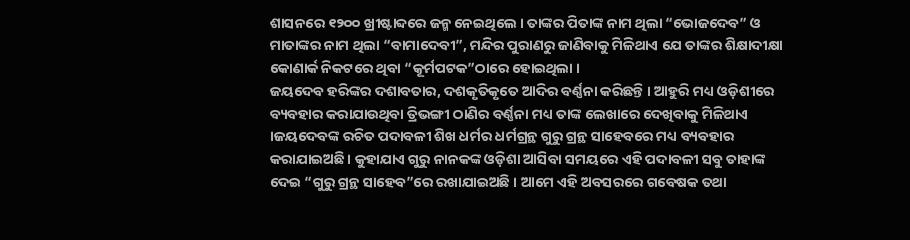ଶାସନରେ ୧୨୦୦ ଖ୍ରୀଷ୍ଟାବ୍ଦରେ ଜନ୍ମ ନେଇଥିଲେ । ତାଙ୍କର ପିତାଙ୍କ ନାମ ଥିଲା “ଭୋଜଦେବ” ଓ ମାତାଙ୍କର ନାମ ଥିଲା “ବାମାଦେବୀ”, ମନ୍ଦିର ପୁରାଣରୁ ଜାଣିବାକୁ ମିଳିଥାଏ ଯେ ତାଙ୍କର ଶିକ୍ଷାଦୀକ୍ଷା କୋଣାର୍କ ନିକଟରେ ଥିବା “କୂର୍ମପଟକ”ଠାରେ ହୋଇଥିଲା ।
ଜୟଦେବ ହରିଙ୍କର ଦଶାବତାର, ଦଶକୃତିକୃତେ ଆଦିର ବର୍ଣ୍ଣନା କରିଛନ୍ତି । ଆହୁରି ମଧ୍ୟ ଓଡ଼ିଶୀରେ ବ୍ୟବହାର କରାଯାଉଥିବା ତ୍ରିଭଙ୍ଗୀ ଠାଣିର ବର୍ଣ୍ଣନା ମଧ୍ୟ ତାଙ୍କ ଲେଖାରେ ଦେଖିବାକୁ ମିଳିଥାଏ ।ଜୟଦେବଙ୍କ ରଚିତ ପଦାବଳୀ ଶିଖ ଧର୍ମର ଧର୍ମଗ୍ରନ୍ଥ ଗୁରୁ ଗ୍ରନ୍ଥ ସାହେବରେ ମଧ୍ୟ ବ୍ୟବହାର କରାଯାଇଅଛି । କୁହାଯାଏ ଗୁରୁ ନାନକଙ୍କ ଓଡ଼ିଶା ଆସିବା ସମୟରେ ଏହି ପଦାବଳୀ ସବୁ ତାହାଙ୍କ ଦେଇ “ଗୁରୁ ଗ୍ରନ୍ଥ ସାହେବ”ରେ ରଖାଯାଇଅଛି । ଆମେ ଏହି ଅବସରରେ ଗବେଷକ ତଥା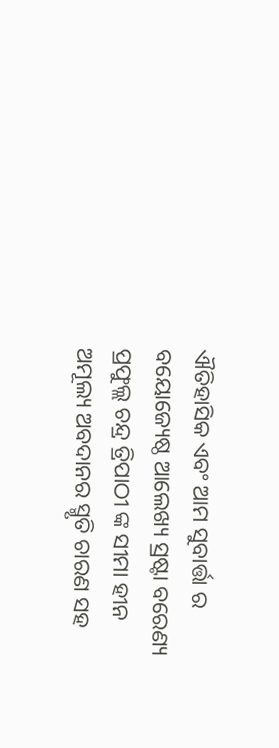ଐତିହାସିକ ଏବଂ ଆମ ସୁବାର୍ତ୍ତା ର ବୟୋଜ୍ୟେଷ୍ଠ ଆଲେଖ୍ୟ ସ୍ରଷ୍ଟା ବରେଣ୍ୟ ପ୍ରଫୁଲ୍ଲ ଚନ୍ଦ୍ର ତ୍ରିପାଠୀ ଙ୍କ ସୀମା ହୀନ ଅମୂଲ୍ୟ ଅବଦାନର ସ୍ମୃତି ଚାରଣ ସହ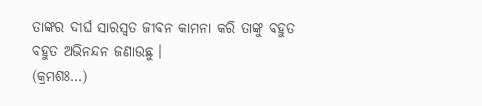ତାଙ୍କର ଦୀର୍ଘ ସାରସ୍ଵତ ଜୀବନ କାମନା କରି ତାଙ୍କୁ ବହୁତ ବହୁତ ଅଭିନନ୍ଦନ ଜଣାଉଛୁ ।
(କ୍ରମଶଃ…)